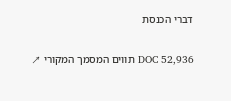דברי הכנסת

DOC 52,936 תווים המסמך המקורי ↗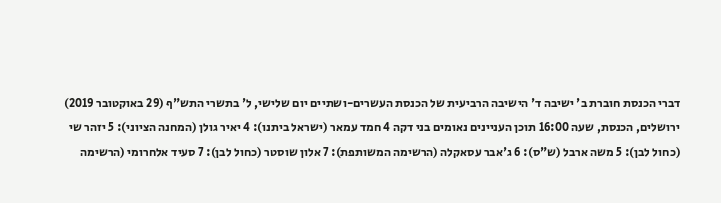דברי הכנסת חוברת ב' ישיבה ד' הישיבה הרביעית של הכנסת העשרים-ושתיים יום שלישי, ל' בתשרי התש"ף (29 באוקטובר 2019) ירושלים, הכנסת, שעה 16:00 תוכן העניינים נאומים בני דקה 4 חמד עמאר (ישראל ביתנו): 4 יאיר גולן (המחנה הציוני): 5 יזהר שי (כחול לבן): 5 משה ארבל (ש"ס): 6 ג'אבר עסאקלה (הרשימה המשותפת): 7 אלון שוסטר (כחול לבן): 7 סעיד אלחרומי (הרשימה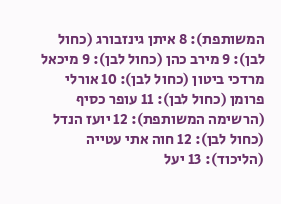המשותפת): 8 איתן גינזבורג (כחול לבן): 9 מירב כהן (כחול לבן): 9 מיכאל מרדכי ביטון (כחול לבן): 10 אורלי פרומן (כחול לבן): 11 עופר כסיף (הרשימה המשותפת): 12 יועז הנדל (כחול לבן): 12 חוה אתי עטייה (הליכוד): 13 יעל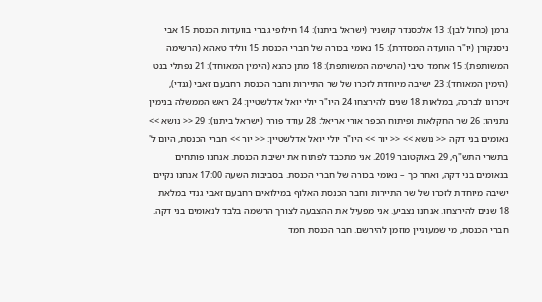גרמן (כחול לבן): 13 אלכסנדר קושניר (ישראל ביתנו): 14 חילופי גברי בוועדות הכנסת 15 אבי ניסנקורן (יו"ר הוועדה המסדרת): 15 נאומי בכורה של חברי הכנסת 15 ווליד טאהא (הרשימה המשותפת): 15 אחמד טיבי (הרשימה המשותפת): 18 מתן כהנא (הימין המאוחד): 21 נפתלי בנט (הימין המאוחד): 23 ישיבה מיוחדת לזכרו של שר התיירות וחבר הכנסת רחבעם זאבי (גנדי), זיכרונו לברכה, במלאות 18 שנים להירצחו 24 היו"ר יולי יואל אדלשטיין: 24 ראש הממשלה בנימין נתניהו: 26 שר החקלאות ופיתוח הכפר אורי אריאל: 28 עודד פורר (ישראל ביתנו): 29 << נושא >> נאומים בני דקה << נושא >> << יור >> היו"ר יולי יואל אדלשטיין: << יור >> חברי הכנסת, היום ל' בתשרי התש"ף, 29 באוקטובר 2019. אני מתכבד לפתוח את ישיבת הכנסת. אנחנו פותחים בנאומים בני דקה, ואחר כך – נאומי בכורה של חברי הכנסת. בסביבות השעה 17:00 אנחנו נקיים ישיבה מיוחדת לזכרו של שר התיירות וחבר הכנסת האלוף במילואים רחבעם זאבי גנדי במלאת 18 שנים להירצחו. אנחנו נצביע. אני מפעיל את ההצבעה לצורך הרשמה בלבד לנאומים בני דקה. חברי הכנסת, מי שמעוניין מוזמן להירשם. חבר הכנסת חמד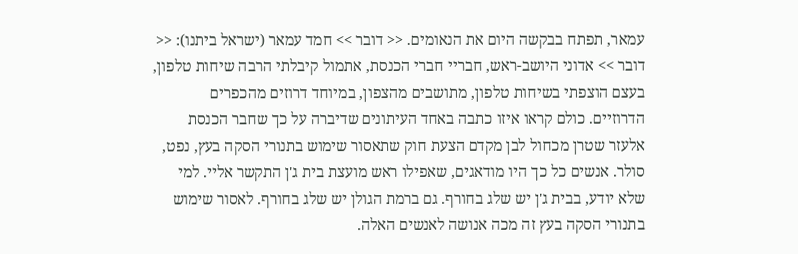עמאר, תפתח בבקשה היום את הנאומים. << דובר >> חמד עמאר (ישראל ביתנו): << דובר >> אדוני היושב-ראש, חבריי חברי הכנסת, אתמול קיבלתי הרבה שיחות טלפון, בעצם הוצפתי בשיחות טלפון, מתושבים מהצפון, במיוחד דרוזים מהכפרים הדרוזיים. כולם קראו איזו כתבה באחד העיתונים שדיברה על כך שחבר הכנסת אלעזר שטרן מכחול לבן מקדם הצעת חוק שתאסור שימוש בתנורי הסקה בעץ, נפט, סולר. אנשים כל כך היו מודאגים, שאפילו ראש מועצת בית ג'ן התקשר אליי. למי שלא יודע, בבית ג'ן יש שלג בחורף. גם ברמת הגולן יש שלג בחורף. לאסור שימוש בתנורי הסקה בעץ זה מכה אנושה לאנשים האלה.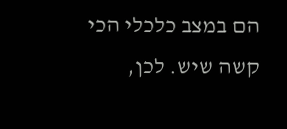הם במצב כלכלי הכי קשה שיש. לכן,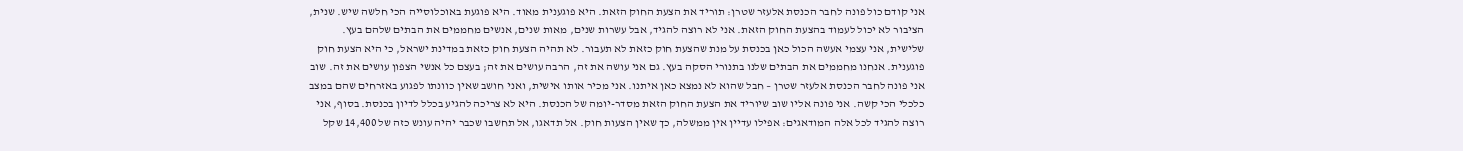אני קודם כול פונה לחבר הכנסת אלעזר שטרן: תוריד את הצעת החוק הזאת. היא פוגענית מאוד. היא פוגעת באוכלוסייה הכי חלשה שיש. שנית, הציבור לא יכול לעמוד בהצעת החוק הזאת. אני לא רוצה להגיד, אבל עשרות שנים, מאות שנים, אנשים מחממים את הבתים שלהם בעץ. שלישית, אני עצמי אעשה הכול כאן בכנסת על מנת שהצעת חוק כזאת לא תעבור. לא תהיה הצעת חוק כזאת במדינת ישראל, כי היא הצעת חוק פוגענית. אנחנו מחממים את הבתים שלנו בתנורי הסקה בעץ. גם אני עושה את זה, הרבה עושים את זה; בעצם כל אנשי הצפון עושים את זה. שוב אני פונה לחבר הכנסת אלעזר שטרן – חבל שהוא לא נמצא כאן איתנו. אני מכיר אותו אישית, ואני חושב שאין כוונתו לפגוע באזרחים שהם במצב כלכלי הכי קשה. אני פונה אליו שוב שיוריד את הצעת החוק הזאת מסדר-יומה של הכנסת. היא לא צריכה להגיע בכלל לדיון בכנסת. בסוף, אני רוצה להגיד לכל אלה המודאגים: אפילו עדיין אין ממשלה, כך שאין הצעות חוק. אל תדאגו, אל תחשבו שכבר יהיה עונש כזה של 14,400 שקל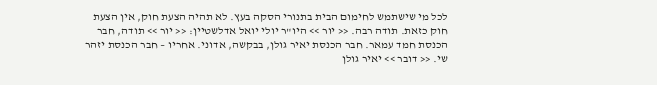לכל מי שישתמש לחימום הבית בתנורי הסקה בעץ. לא תהיה הצעת חוק, אין הצעת חוק כזאת. תודה רבה. << יור >> היו"ר יולי יואל אדלשטיין: << יור >> תודה, חבר הכנסת חמד עמאר. חבר הכנסת יאיר גולן, בבקשה, אדוני. אחריו – חבר הכנסת יזהר שי. << דובר >> יאיר גולן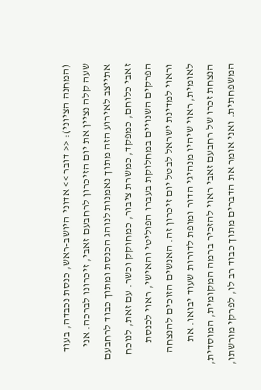(המחנה הציוני): << דובר >> אדוני היושב-ראש, כנסת נכבדה, בעוד שעה קלה נציין את יום הזיכרון לרחבעם זאבי, זיכרונו לברכה. אני אתייצב לאירוע הזה מתוך נאמנות לנוהג הכנסת ומתוך כבוד לרחבעם זאבי כלוחם, כמפקד, כמשרת ציבור, כמחוקק וכשר. עם זאת, לנוכח הפרקים השנויים במחלוקת בעברו הפוליטי והאישי, ראוי לכנסת וראוי למדינת ישראל לבטל יום זיכרון זה. האנשים הזוכים להנצחה לאומית, ראוי שיהיו מנהיגי הדור ומופת לדורות שעוד יבואו. את הנצחת זכרו של רחבעם זאבי ראוי להזכיר ברמה המקומית, המוסדית, המשפחתית. ואני אומר את הדברים מתוך כבוד רב לו, לפרקי מורשתו,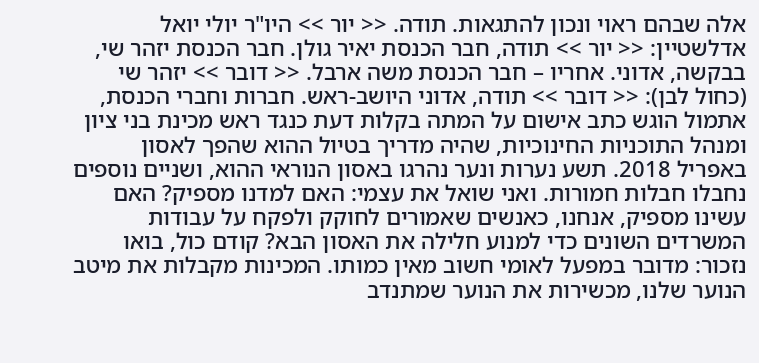אלה שבהם ראוי ונכון להתגאות. תודה. << יור >> היו"ר יולי יואל אדלשטיין: << יור >> תודה, חבר הכנסת יאיר גולן. חבר הכנסת יזהר שי, בבקשה, אדוני. אחריו – חבר הכנסת משה ארבל. << דובר >> יזהר שי (כחול לבן): << דובר >> תודה, אדוני היושב-ראש. חברות וחברי הכנסת, אתמול הוגש כתב אישום על המתה בקלות דעת כנגד ראש מכינת בני ציון ומנהל התוכניות החינוכיות, שהיה מדריך בטיול ההוא שהפך לאסון באפריל 2018. תשע נערות ונער נהרגו באסון הנוראי ההוא, ושניים נוספים נחבלו חבלות חמורות. ואני שואל את עצמי: האם למדנו מספיק? האם עשינו מספיק, אנחנו, כאנשים שאמורים לחוקק ולפקח על עבודות המשרדים השונים כדי למנוע חלילה את האסון הבא? קודם כול, בואו נזכור: מדובר במפעל לאומי חשוב מאין כמותו. המכינות מקבלות את מיטב הנוער שלנו, מכשירות את הנוער שמתנדב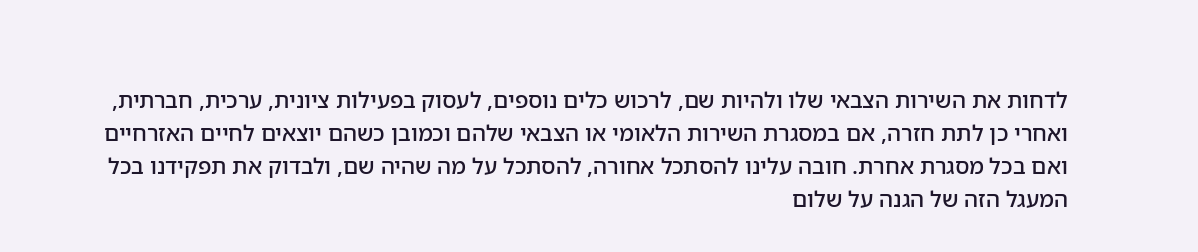לדחות את השירות הצבאי שלו ולהיות שם, לרכוש כלים נוספים, לעסוק בפעילות ציונית, ערכית, חברתית, ואחרי כן לתת חזרה, אם במסגרת השירות הלאומי או הצבאי שלהם וכמובן כשהם יוצאים לחיים האזרחיים ואם בכל מסגרת אחרת. חובה עלינו להסתכל אחורה, להסתכל על מה שהיה שם, ולבדוק את תפקידנו בכל המעגל הזה של הגנה על שלום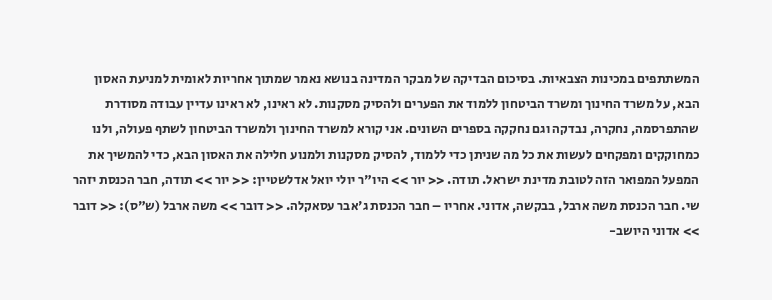המשתתפים במכינות הצבאיות. בסיכום הבדיקה של מבקר המדינה בנושא נאמר שמתוך אחריות לאומית למניעת האסון הבא, על משרד החינוך ומשרד הביטחון ללמוד את הפערים ולהסיק מסקנות. לא ראינו, לא ראינו עדיין עבודה מסודרת שהתפרסמה, נחקרה, נבדקה וגם נחקקה בספרים השונים. אני קורא למשרד החינוך ולמשרד הביטחון לשתף פעולה, ולנו כמחוקקים ומפקחים לעשות את כל מה שניתן כדי ללמוד, להסיק מסקנות ולמנוע חלילה את האסון הבא, כדי להמשיך את המפעל המפואר הזה לטובת מדינת ישראל. תודה. << יור >> היו"ר יולי יואל אדלשטיין: << יור >> תודה, חבר הכנסת יזהר שי. חבר הכנסת משה ארבל, בבקשה, אדוני. אחריו – חבר הכנסת ג'אבר עסאקלה. << דובר >> משה ארבל (ש"ס): << דובר >> אדוני היושב-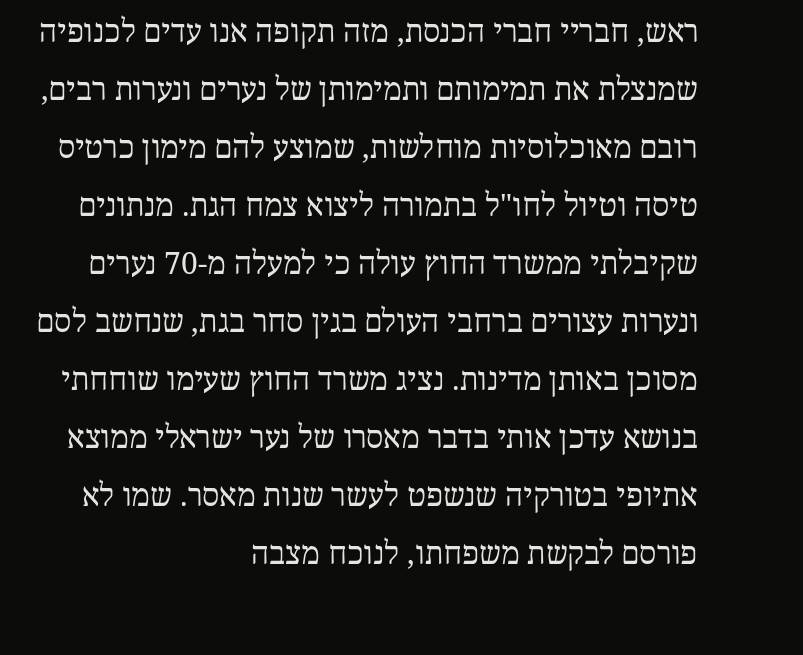ראש, חבריי חברי הכנסת, מזה תקופה אנו עדים לכנופיה שמנצלת את תמימותם ותמימותן של נערים ונערות רבים, רובם מאוכלוסיות מוחלשות, שמוצע להם מימון כרטיס טיסה וטיול לחו"ל בתמורה ליצוא צמח הגת. מנתונים שקיבלתי ממשרד החוץ עולה כי למעלה מ-70 נערים ונערות עצורים ברחבי העולם בגין סחר בגת, שנחשב לסם מסוכן באותן מדינות. נציג משרד החוץ שעימו שוחחתי בנושא עדכן אותי בדבר מאסרו של נער ישראלי ממוצא אתיופי בטורקיה שנשפט לעשר שנות מאסר. שמו לא פורסם לבקשת משפחתו, לנוכח מצבה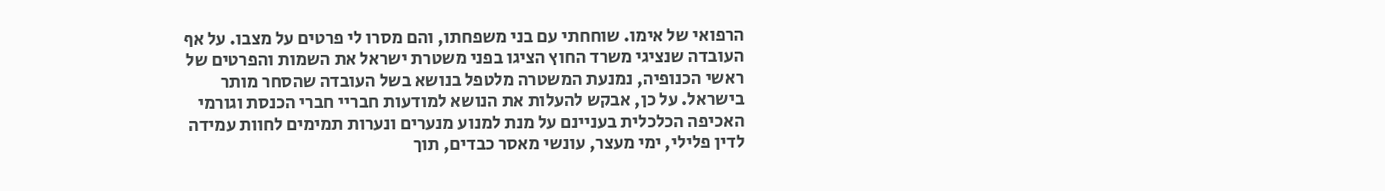הרפואי של אימו. שוחחתי עם בני משפחתו, והם מסרו לי פרטים על מצבו. על אף העובדה שנציגי משרד החוץ הציגו בפני משטרת ישראל את השמות והפרטים של ראשי הכנופיה, נמנעת המשטרה מלטפל בנושא בשל העובדה שהסחר מותר בישראל. על כן, אבקש להעלות את הנושא למודעות חבריי חברי הכנסת וגורמי האכיפה הכלכלית בעניינם על מנת למנוע מנערים ונערות תמימים לחוות עמידה לדין פלילי, ימי מעצר, עונשי מאסר כבדים, תוך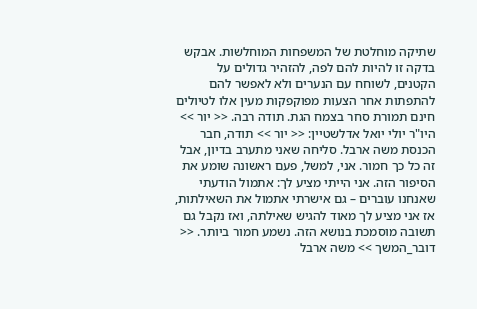שתיקה מוחלטת של המשפחות המוחלשות. אבקש בדקה זו להיות להם לפה, להזהיר גדולים על הקטנים, לשוחח עם הנערים ולא לאפשר להם להתפתות אחר הצעות מפוקפקות מעין אלו לטיולים חינם תמורת סחר בצמח הגת. תודה רבה. << יור >> היו"ר יולי יואל אדלשטיין: << יור >> תודה, חבר הכנסת משה ארבל. סליחה שאני מתערב בדיון, אבל זה כל כך חמור. אני, למשל, פעם ראשונה שומע את הסיפור הזה. אני הייתי מציע לך: אתמול הודעתי שאנחנו עוברים – גם אישרתי אתמול את השאילתות, אז אני מציע לך מאוד להגיש שאילתה, ואז נקבל גם תשובה מוסמכת בנושא הזה. נשמע חמור ביותר. << דובר_המשך >> משה ארבל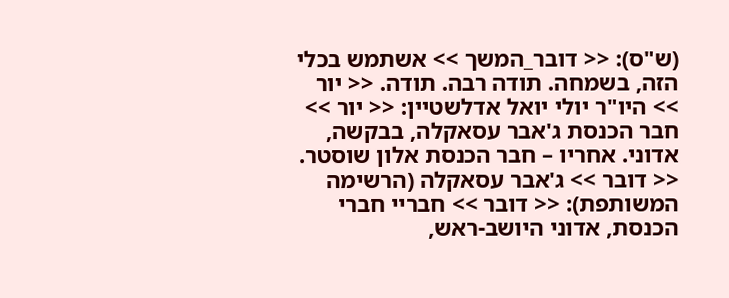(ש"ס): << דובר_המשך >> אשתמש בכלי הזה, בשמחה. תודה רבה. תודה. << יור >> היו"ר יולי יואל אדלשטיין: << יור >> חבר הכנסת ג'אבר עסאקלה, בבקשה, אדוני. אחריו – חבר הכנסת אלון שוסטר. << דובר >> ג'אבר עסאקלה (הרשימה המשותפת): << דובר >> חבריי חברי הכנסת, אדוני היושב-ראש,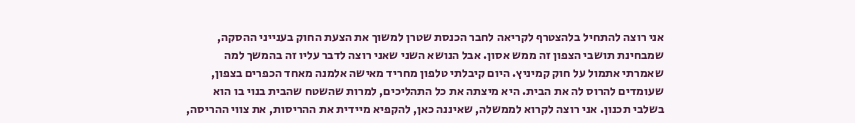אני רוצה להתחיל בלהצטרף לקריאה לחבר הכנסת שטרן למשוך את הצעת החוק בענייני ההסקה, שמבחינת תושבי הצפון זה ממש אסון. אבל הנושא השני שאני רוצה לדבר עליו זה בהמשך למה שאמרתי אתמול על חוק קמיניץ. היום קיבלתי טלפון מחריד מאישה אלמנה מאחד הכפרים בצפון, שעומדים להרוס לה את הבית. היא מיצתה את כל התהליכים, למרות שהשטח שהבית בנוי בו הוא בשלבי תכנון. אני רוצה לקרוא לממשלה, שאיננה כאן, להקפיא מיידית את ההריסות, את צווי ההריסה,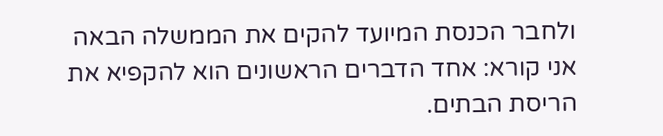ולחבר הכנסת המיועד להקים את הממשלה הבאה אני קורא: אחד הדברים הראשונים הוא להקפיא את הריסת הבתים.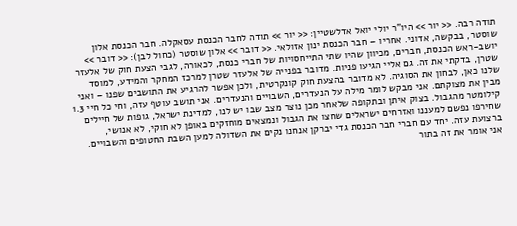תודה רבה. << יור >> היו"ר יולי יואל אדלשטיין: << יור >> תודה לחבר הכנסת עסאקלה. חבר הכנסת אלון שוסטר, בבקשה, אדוני. אחריו – חבר הכנסת ינון אזולאי. << דובר >> אלון שוסטר (כחול לבן): << דובר >> יושב-ראש הכנסת, חברים, מכיוון שהיו שתי התייחסויות של חברי כנסת, לכאורה, לגבי הצעת חוק של אלעזר שטרן, בדקתי את זה. גם אליי הגיעו פניות. מדובר בפנייה של אלעזר שטרן למרכז המחקר והמידע, למוסד שלנו כאן, לבחון את הסוגיה. לא מדובר בהצעת חוק קונקרטית, ולכן אפשר להרגיע את התושבים שפנו – ואני מבין את מצוקתם. אני מבקש לומר מילה על הנעדרים, השבויים והנעדרים. אני תושב עוטף עזה, וחי כל חיי 1.3 קילומטר מהגבול. בצוק איתן ובתקופה שלאחר מכן נוצר מצב שבו יש לנו, למדינת ישראל, גופות של חיילים שחירפו נפשם למעננו ואזרחים ישראלים שחצו את הגבול ונמצאים מוחזקים באופן לא חוקי, לא אנושי, ברצועת עזה. יחד עם חברי חבר הכנסת גדי יברקן אנחנו נקים את השדולה למען השבת החטופים והשבויים. אני אומר את זה בתור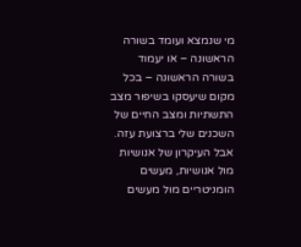מי שנמצא ועומד בשורה הראשונה – או יעמוד בשורה הראשונה – בכל מקום שיעסקו בשיפור מצב התשתיות ומצב החיים של השכנים שלי ברצועת עזה. אבל העיקרון של אנושיות מול אנושיות, מעשים הומניטריים מול מעשים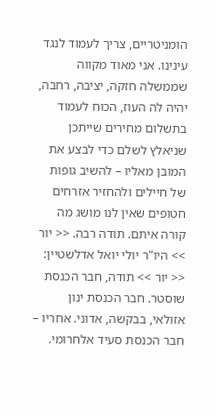הומניטריים, צריך לעמוד לנגד עינינו. אני מאוד מקווה שממשלה חזקה, יציבה, רחבה, יהיה לה העוז, הכוח לעמוד בתשלום מחירים שייתכן שניאלץ לשלם כדי לבצע את המובן מאליו – להשיב גופות של חיילים ולהחזיר אזרחים חטופים שאין לנו מושג מה קורה איתם. תודה רבה. << יור >> היו"ר יולי יואל אדלשטיין: << יור >> תודה, חבר הכנסת שוסטר. חבר הכנסת ינון אזולאי, בבקשה, אדוני. אחריו – חבר הכנסת סעיד אלחרומי.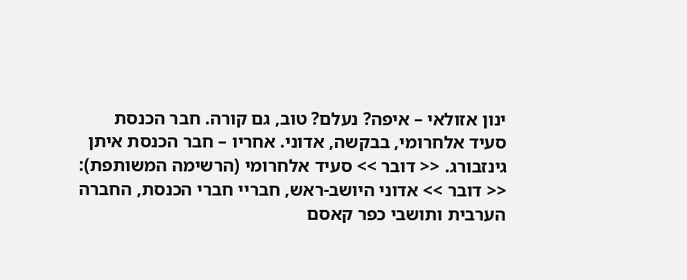ינון אזולאי – איפה? נעלם? טוב, גם קורה. חבר הכנסת סעיד אלחרומי, בבקשה, אדוני. אחריו – חבר הכנסת איתן גינזבורג. << דובר >> סעיד אלחרומי (הרשימה המשותפת): << דובר >> אדוני היושב-ראש, חבריי חברי הכנסת, החברה הערבית ותושבי כפר קאסם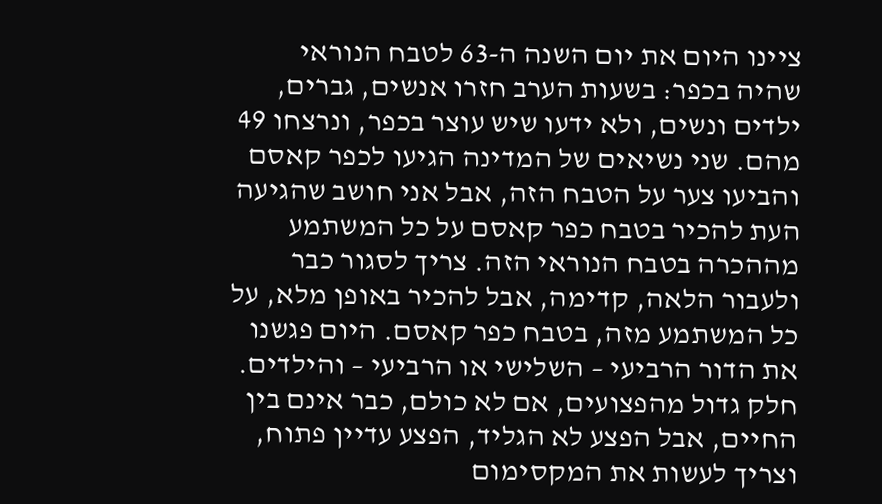ציינו היום את יום השנה ה-63 לטבח הנוראי שהיה בכפר: בשעות הערב חזרו אנשים, גברים, ילדים ונשים, ולא ידעו שיש עוצר בכפר, ונרצחו 49 מהם. שני נשיאים של המדינה הגיעו לכפר קאסם והביעו צער על הטבח הזה, אבל אני חושב שהגיעה העת להכיר בטבח כפר קאסם על כל המשתמע מההכרה בטבח הנוראי הזה. צריך לסגור כבר ולעבור הלאה, קדימה, אבל להכיר באופן מלא, על כל המשתמע מזה, בטבח כפר קאסם. היום פגשנו את הדור הרביעי – השלישי או הרביעי – והילדים. חלק גדול מהפצועים, אם לא כולם, כבר אינם בין החיים, אבל הפצע לא הגליד, הפצע עדיין פתוח, וצריך לעשות את המקסימום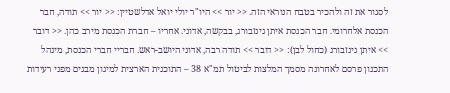לסגור את זה ולהכיר בטבח הנוראי הזה. << יור >> היו"ר יולי יואל אדלשטיין: << יור >> תודה, חבר הכנסת אלחרומי. חבר הכנסת איתן גינזבורג, בבקשה, אדוני. אחריו – חברת הכנסת מירב כהן. << דובר >> איתן גינזבורג (כחול לבן): << דובר >> תודה רבה, אדוני היושב-ראש. חבריי חברי הכנסת, מינהל התכנון פרסם לאחרונה מסמך המלצות לביטול תמ"א 38 – התוכנית הארצית למיגון מבנים מפני רעידות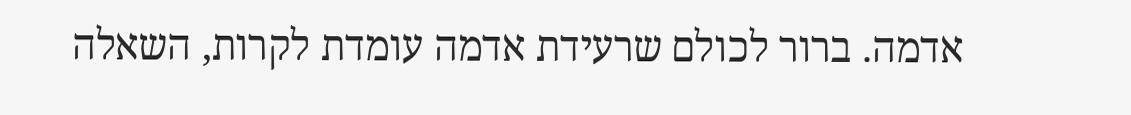אדמה. ברור לכולם שרעידת אדמה עומדת לקרות, השאלה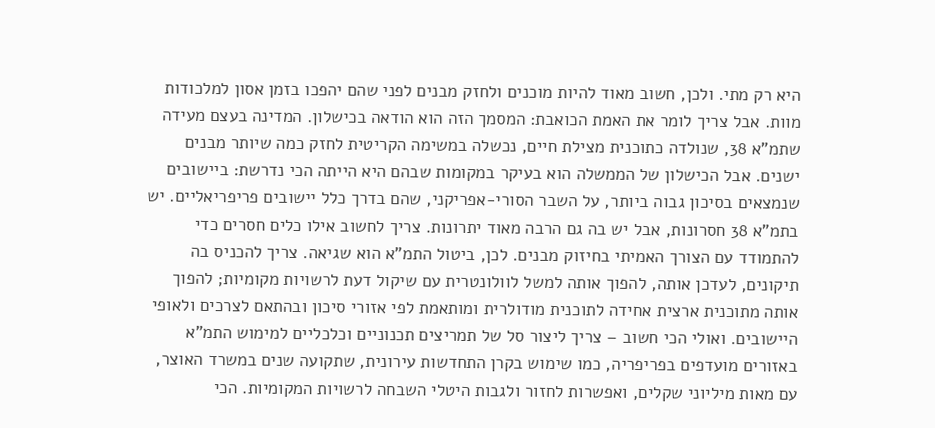היא רק מתי. ולכן, חשוב מאוד להיות מוכנים ולחזק מבנים לפני שהם יהפכו בזמן אסון למלכודות מוות. אבל צריך לומר את האמת הכואבת: המסמך הזה הוא הודאה בכישלון. המדינה בעצם מעידה שתמ"א 38, שנולדה כתוכנית מצילת חיים, נכשלה במשימה הקריטית לחזק כמה שיותר מבנים ישנים. אבל הכישלון של הממשלה הוא בעיקר במקומות שבהם היא הייתה הכי נדרשת: ביישובים שנמצאים בסיכון גבוה ביותר, על השבר הסורי-אפריקני, שהם בדרך כלל יישובים פריפריאליים. יש בתמ"א 38 חסרונות, אבל יש בה גם הרבה מאוד יתרונות. צריך לחשוב אילו כלים חסרים כדי להתמודד עם הצורך האמיתי בחיזוק מבנים. לכן, ביטול התמ"א הוא שגיאה. צריך להכניס בה תיקונים, לעדכן אותה, להפוך אותה למשל לוולונטרית עם שיקול דעת לרשויות מקומיות; להפוך אותה מתוכנית ארצית אחידה לתוכנית מודולרית ומותאמת לפי אזורי סיכון ובהתאם לצרכים ולאופי היישובים. ואולי הכי חשוב – צריך ליצור סל של תמריצים תכנוניים וכלכליים למימוש התמ"א באזורים מועדפים בפריפריה, כמו שימוש בקרן התחדשות עירונית, שתקועה שנים במשרד האוצר, עם מאות מיליוני שקלים, ואפשרות לחזור ולגבות היטלי השבחה לרשויות המקומיות. הכי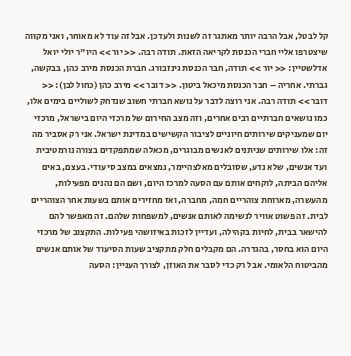קל לבטל, אבל הרבה יותר מאתגר זה לשנות ולעדכן. אבל זה עוד לא מאוחר, ואני מקווה שיצטרפו אליי חברי הכנסת לקריאה הזאת. תודה רבה. << יור >> היו"ר יולי יואל אדלשטיין: << יור >> תודה, חבר הכנסת גינזבורג. חברת הכנסת מירב כהן, בבקשה, גברתי. אחריה – חבר הכנסת מיכאל ביטון. << דובר >> מירב כהן (כחול לבן): << דובר >> תודה רבה. אני רוצה לדבר על נושא חברתי חשוב שנדחק לשוליים בימים אלו, כמו נושאים חברתיים רבים אחרים, וזה מצב החירום של מרכזי היום בישראל, מרכזי יום שמעניקים שירותים חיוניים לציבור הקשישים במדינת ישראל. אני רק אסביר מה זה: אלו שירותים שניתנים לאנשים מבוגרים, מכאלה שמתפקדים בצורה נורמטיבית ועד אנשים, שלא נדע, שסובלים מאלצהיימר, נמצאים במצב סיעודי. בעצם, באים אליהם הביתה, לוקחים אותם עם הסעה למרכז היום, ושם הם נהנים מפעילות, מהעשרה, מארוחת צוהריים חמה, מחברה, ואז מחזירים אותם בשעות אחר הצוהריים לבית. זה פשוט אוויר לנשימה לאותם אנשים, למשפחות שלהם. זה מאפשר להם להישאר בבית, לחיות בקהילה, ועדיין לזכות באיזושהי פעילות. התקצוב של מרכזי היום הוא בחסר, בהגדרה. הם מקבלים חלק מתקציב שעות הסיעוד של אותם אנשים מהביטוח הלאומי. אבל רק כדי לסבר את האוזן, לצורך העניין: הסעה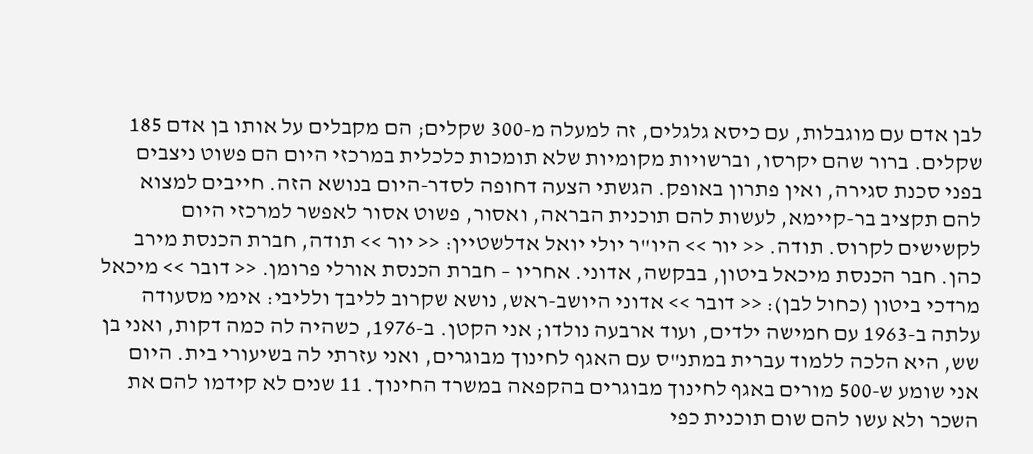לבן אדם עם מוגבלות, עם כיסא גלגלים, זה למעלה מ-300 שקלים; הם מקבלים על אותו בן אדם 185 שקלים. ברור שהם יקרסו, וברשויות מקומיות שלא תומכות כלכלית במרכזי היום הם פשוט ניצבים בפני סכנת סגירה, ואין פתרון באופק. הגשתי הצעה דחופה לסדר-היום בנושא הזה. חייבים למצוא להם תקציב בר-קיימא, לעשות להם תוכנית הבראה, ואסור, פשוט אסור לאפשר למרכזי היום לקשישים לקרוס. תודה. << יור >> היו"ר יולי יואל אדלשטיין: << יור >> תודה, חברת הכנסת מירב כהן. חבר הכנסת מיכאל ביטון, בבקשה, אדוני. אחריו – חברת הכנסת אורלי פרומן. << דובר >> מיכאל מרדכי ביטון (כחול לבן): << דובר >> אדוני היושב-ראש, נושא שקרוב לליבך ולליבי: אימי מסעודה עלתה ב-1963 עם חמישה ילדים, ועוד ארבעה נולדו; אני הקטן. ב-1976, כשהיה לה כמה דקות, ואני בן שש, היא הלכה ללמוד עברית במתנ"ס עם האגף לחינוך מבוגרים, ואני עזרתי לה בשיעורי בית. היום אני שומע ש-500 מורים באגף לחינוך מבוגרים בהקפאה במשרד החינוך. 11 שנים לא קידמו להם את השכר ולא עשו להם שום תוכנית כפי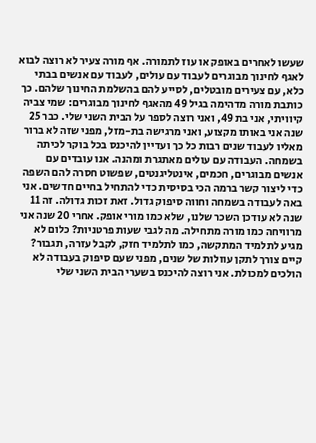שעשו לאחרים באופק או עוז לתמורה. אף מורה צעיר לא רוצה לבוא לאגף לחינוך מבוגרים לעבוד עם עולים, לעבוד עם אנשים בבתי כלא, עם צעירים מובטלים, לסייע להם בהשלמת החינוך שלהם. כך כותבת מורה מדהימה בגיל 49 מהאגף לחינוך מבוגרים: שמי צביה קיוויתי, אני בת 49, ואני רוצה לספר על הבית השני שלי. כבר 25 שנה אני באותו מקצוע, ואני מרגישה בת-מזל, מפני שזה לא ברור מאליו לעבוד שנים רבות כל כך ועדיין להיכנס בכל בוקר לכיתה בשמחה. העבודה עם עולים מאתגרת ומהנה. אנו עובדים עם אנשים מבוגרים, חכמים, אינטליגנטים, שפשוט חסרה להם השפה כדי ליצור קשר ברמה הכי בסיסית כדי להתחיל בחיים חדשים. אני באה לעבודה בשמחה וחווה סיפוק גדול. זאת זכות גדולה. זה 11 שנה לא עודכן השכר שלנו, שלא כמו מורי אופק. אחרי 20 שנה אני מרוויחה כמו מורה מתחילה. מה לגבי שעות פרטניות? כלום לא מגיע לתלמיד המתקשה, כמו לתלמיד חזק, לקבל עזרה, תגבור? קיים צורך לתקן עוולות של שנים, מפני שעם סיפוק בעבודה לא הולכים למכולת. אני רוצה להיכנס בשערי הבית השני שלי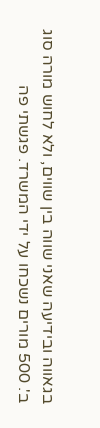בגאווה ובידיעה שאני שווה בין שווים, ולא לחוש מורה סוג ב'. 500 מורים נשכחו על ידי המשרד. פגשתי פה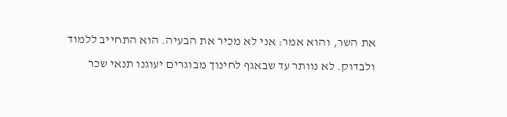את השר, והוא אמר: אני לא מכיר את הבעיה. הוא התחייב ללמוד ולבדוק. לא נוותר עד שבאגף לחינוך מבוגרים יעוגנו תנאי שכר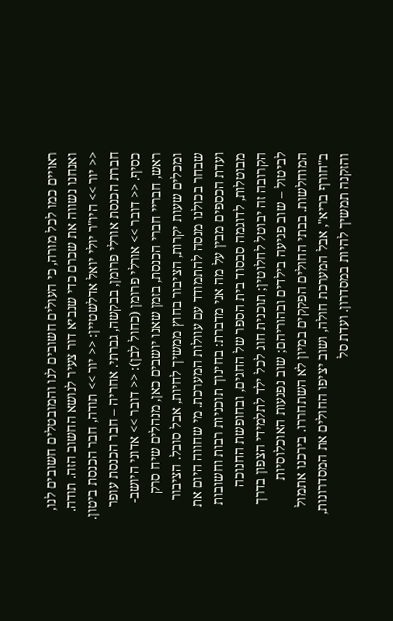ראויים כמו לכל מורה, כי העולים חשובים לנו והמובטלים חשובים לנו, ואנחנו נשווה את שכרם כדי שנביא דור צעיר לנושא החשוב הזה. תודה. << יור >> היו"ר יולי יואל אדלשטיין: << יור >> תודה, חבר הכנסת ביטון. חברת הכנסת אורלי פרומן, בבקשה, גברתי. אחריה – חבר הכנסת עופר כסיף. << דובר >> אורלי פרומן (כחול לבן): << דובר >> אדוני היושב-ראש, חבריי חברי הכנסת, בזמן שאנו יושבים כאן, מנהלים שיח סרק ומכלים שעות יקרות, הציבור בחוץ ממשיך לחיות, אבל סובל. הציבור שבחר בכולנו מנסה להתמודד עם עוולות המערכת. מי שחווה היום את ועדת הכספים מבין על מה אני מדברת: בחינוך תוכניות רבות וחשובות מבוטלות, לדוגמה סבסוד בית הספר של החגים, ובחופשת החנוכה הקרובה זה יבוטל לחלוטין; תוכנית חוג לכל ילד לתלמידי הצפון בדרך לביטול – שוב פגיעה בילדים ובהוריהם; שוב נפגעות האוכלוסיות המוחלשות. בבתי החולים הפקקים במיון לא השתחררו. בירכנו אתמול ב"חורף בריא", אבל המערכת חולה, ושוב יציפו החולים את המסדרונות, והזקנה תמשיך להיות במסדרון. ועדת סל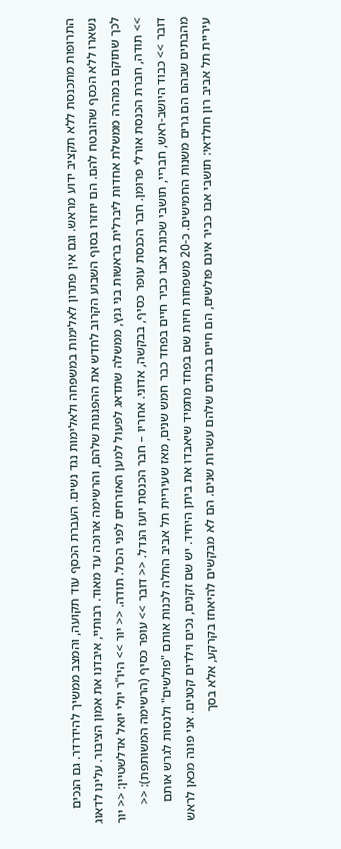התרופות מתכנסת ללא תקציב ידוע מראש. וגם אין פתרון לאלימות במשפחה ולאלימות נגד נשים. העברת הכסף עוד תקועה, והמצב ממשיך להידרדר. גם הנכים נשארו ללא הכסף שהובטח להם. הם יחזרו בסוף השבוע הקרוב לחדש את ההפגנות שלהם, והרשימה ארוכה עד מאוד. רבותיי, איבדנו את אמון הציבור. עלינו לדאוג לכך שתוקם במהרה ממשלת אחדות ליברלית בראשות בני גנץ, ממשלה שתדאג לפעול למען האזרחים לפני הכול. תודה. << יור >> היו"ר יולי יואל אדלשטיין: << יור >> תודה, חברת הכנסת אורלי פרומן. חבר הכנסת עופר כסיף, בבקשה, אדוני. אחריו – חבר הכנסת יועז הנדל. << דובר >> עופר כסיף (הרשימה המשותפת): << דובר >> כבוד היושב-ראש, חבריי, תושבי שכונת אבו כביר חיים בפחד כבר חמש שנים, מאז שעיריית תל אביב החלה לכנות אותם "פולשים" ולנסות לגרש אותם מהבתים שבהם הם גרים משנות החמישים. כ-20 משפחות חיות שם בפחד מתמיד שיאבדו את ביתן היחיד. יש שם זקנים, נכים וילדים קטנים. אני פונה מכאן לראש עיריית תל אביב רון חולדאי: תושבי אבו כביר אינם פולשים, הם חיים בבתים שלהם עשרות שנים. הם לא מבקשים להיאחז בקרקע, אלא בסך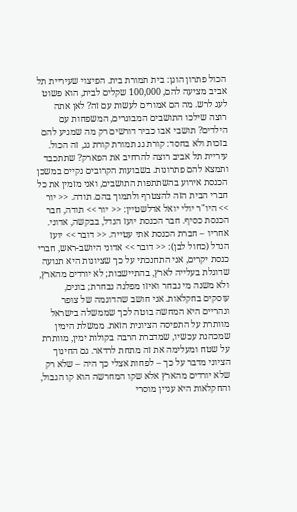הכול פתרון הוגן: בית תמורת בית. הפיצוי שעיריית תל אביב מציעה להם, 100,000 שקלים לבית, הוא פשוט לעג לרש. מה הם אמורים לעשות עם זה? לאן אתה רוצה שילכו התושבים המבוגרים, המשפחות עם הילדים? תושבי אבו כביר דורשים רק מה שמגיע להם בזכות ולא בחסד: קורת גג תמורת קורת גג, זה הכול. עיריית תל אביב רוצה להרחיב את הפארק? שתתכבד ותמצא להם פתרונות. בשבועות הקרובים נקיים במשכן הכנסת אירוע בהשתתפות התושבים, ואני מזמין את כל חברי הבית הזה להצטרף ולתמוך בהם. תודה. << יור >> היו"ר יולי יואל אדלשטיין: << יור >> תודה, חבר הכנסת כסיף. חבר הכנסת יועז הנדל, בבקשה, אדוני. אחריו – חברת הכנסת אתי עטייה. << דובר >> יועז הנדל (כחול לבן): << דובר >> אדוני היושב-ראש, חברי כנסת יקרים, אני התחנכתי על כך שציונות היא תנועה שדוגלת בעלייה לארץ, בהתיישבות; לא יורדים מהארץ, ולא משנה מי נבחר ואיזו מפלגה נבחרת; בונים, עוסקים בחקלאות. אני חושב שהדוגמה של צופר ונהריים היא המחשה בוטה לכך שממשלה בישראל מוותרת על התפיסה הציונית הזאת. ממשלת הימין שמכהנת עכשיו, שמדברת הרבה בקולות ימין, מוותרת על שטח ומעלימה את זה מתחת לרדאר. גם החינוך הציוני מדבר על כך – לפחות אצלי כך היה – שלא רק שלא יורדים מהארץ אלא שקו המחרשה הוא קו הגבול, והחקלאות היא עניין מוסרי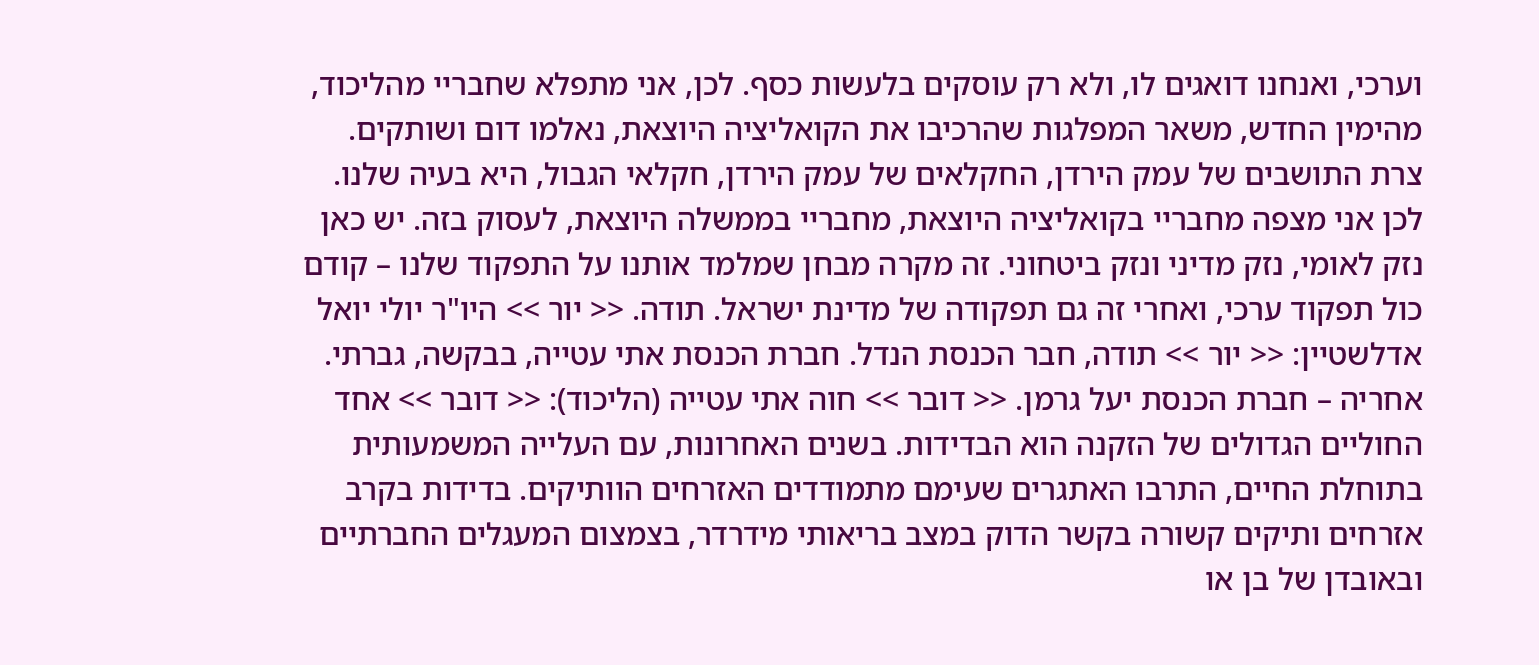וערכי, ואנחנו דואגים לו, ולא רק עוסקים בלעשות כסף. לכן, אני מתפלא שחבריי מהליכוד, מהימין החדש, משאר המפלגות שהרכיבו את הקואליציה היוצאת, נאלמו דום ושותקים. צרת התושבים של עמק הירדן, החקלאים של עמק הירדן, חקלאי הגבול, היא בעיה שלנו. לכן אני מצפה מחבריי בקואליציה היוצאת, מחבריי בממשלה היוצאת, לעסוק בזה. יש כאן נזק לאומי, נזק מדיני ונזק ביטחוני. זה מקרה מבחן שמלמד אותנו על התפקוד שלנו – קודם כול תפקוד ערכי, ואחרי זה גם תפקודה של מדינת ישראל. תודה. << יור >> היו"ר יולי יואל אדלשטיין: << יור >> תודה, חבר הכנסת הנדל. חברת הכנסת אתי עטייה, בבקשה, גברתי. אחריה – חברת הכנסת יעל גרמן. << דובר >> חוה אתי עטייה (הליכוד): << דובר >> אחד החוליים הגדולים של הזקנה הוא הבדידות. בשנים האחרונות, עם העלייה המשמעותית בתוחלת החיים, התרבו האתגרים שעימם מתמודדים האזרחים הוותיקים. בדידות בקרב אזרחים ותיקים קשורה בקשר הדוק במצב בריאותי מידרדר, בצמצום המעגלים החברתיים ובאובדן של בן או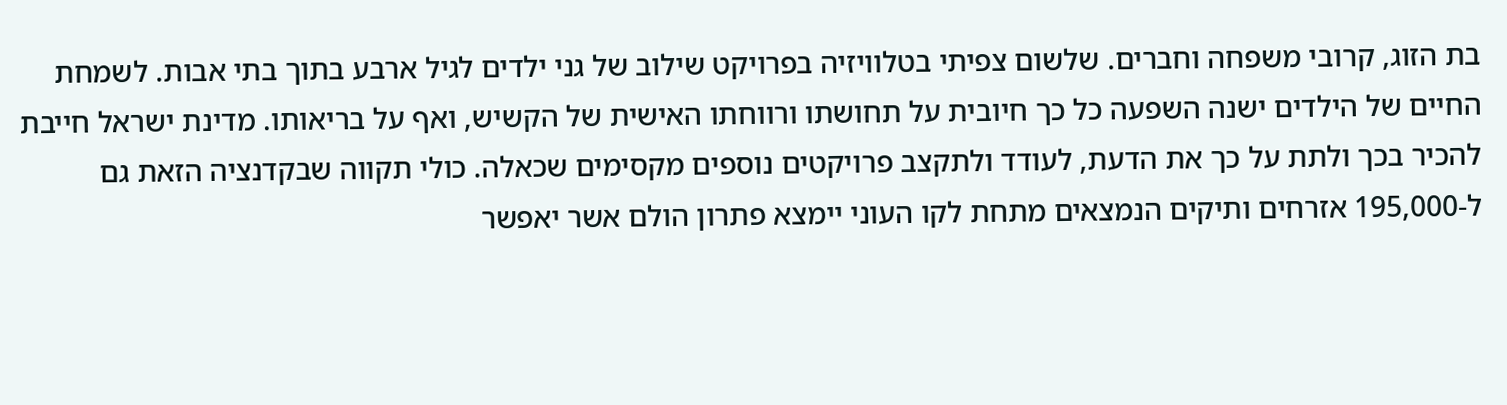בת הזוג, קרובי משפחה וחברים. שלשום צפיתי בטלוויזיה בפרויקט שילוב של גני ילדים לגיל ארבע בתוך בתי אבות. לשמחת החיים של הילדים ישנה השפעה כל כך חיובית על תחושתו ורווחתו האישית של הקשיש, ואף על בריאותו. מדינת ישראל חייבת להכיר בכך ולתת על כך את הדעת, לעודד ולתקצב פרויקטים נוספים מקסימים שכאלה. כולי תקווה שבקדנציה הזאת גם ל-195,000 אזרחים ותיקים הנמצאים מתחת לקו העוני יימצא פתרון הולם אשר יאפשר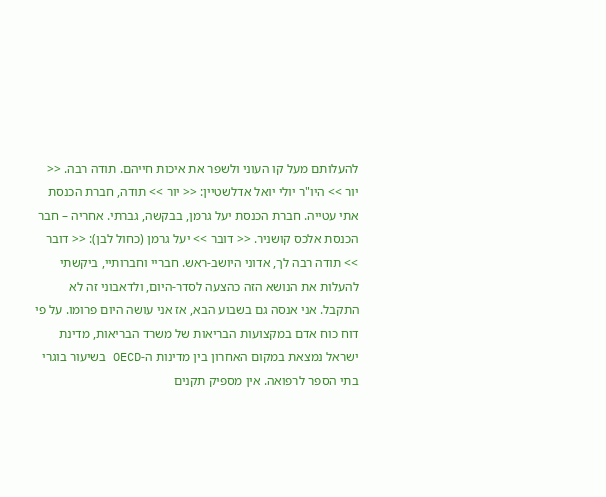להעלותם מעל קו העוני ולשפר את איכות חייהם. תודה רבה. << יור >> היו"ר יולי יואל אדלשטיין: << יור >> תודה, חברת הכנסת אתי עטייה. חברת הכנסת יעל גרמן, בבקשה, גברתי. אחריה – חבר הכנסת אלכס קושניר. << דובר >> יעל גרמן (כחול לבן): << דובר >> תודה רבה לך, אדוני היושב-ראש. חבריי וחברותיי, ביקשתי להעלות את הנושא הזה כהצעה לסדר-היום, ולדאבוני זה לא התקבל. אני אנסה גם בשבוע הבא, אז אני עושה היום פרומו. על פי דוח כוח אדם במקצועות הבריאות של משרד הבריאות, מדינת ישראל נמצאת במקום האחרון בין מדינות ה-OECD בשיעור בוגרי בתי הספר לרפואה. אין מספיק תקנים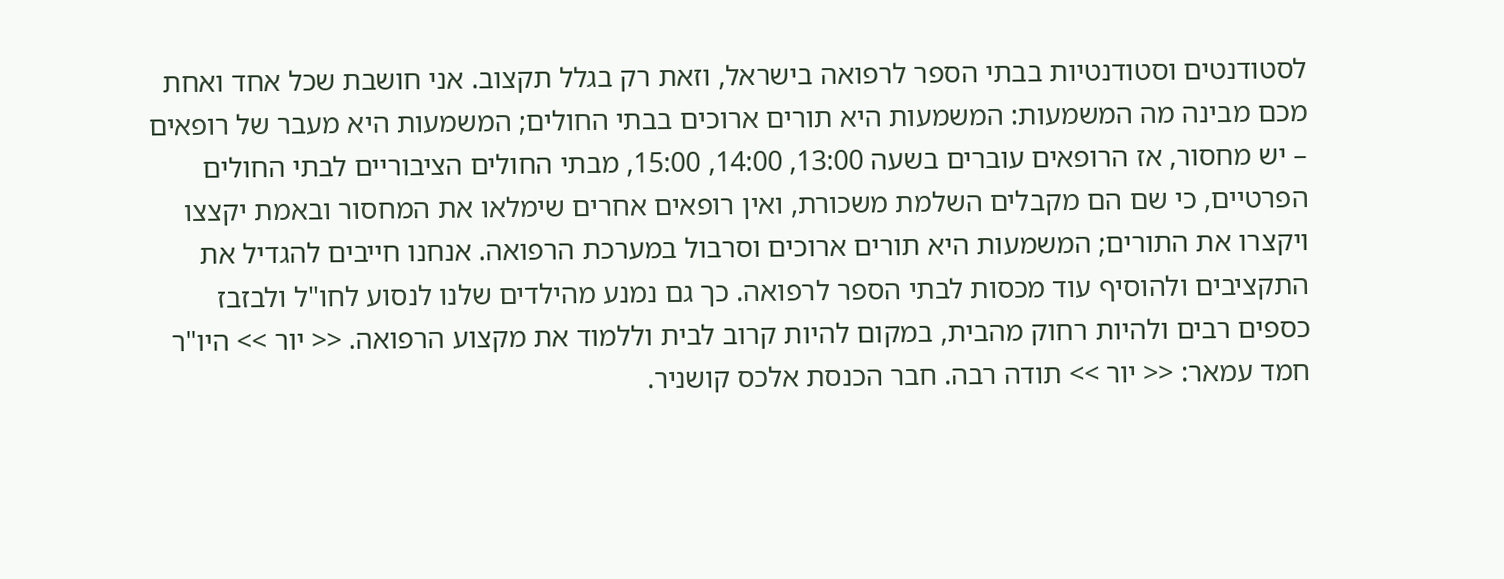לסטודנטים וסטודנטיות בבתי הספר לרפואה בישראל, וזאת רק בגלל תקצוב. אני חושבת שכל אחד ואחת מכם מבינה מה המשמעות: המשמעות היא תורים ארוכים בבתי החולים; המשמעות היא מעבר של רופאים – יש מחסור, אז הרופאים עוברים בשעה 13:00, 14:00, 15:00, מבתי החולים הציבוריים לבתי החולים הפרטיים, כי שם הם מקבלים השלמת משכורת, ואין רופאים אחרים שימלאו את המחסור ובאמת יקצצו ויקצרו את התורים; המשמעות היא תורים ארוכים וסרבול במערכת הרפואה. אנחנו חייבים להגדיל את התקציבים ולהוסיף עוד מכסות לבתי הספר לרפואה. כך גם נמנע מהילדים שלנו לנסוע לחו"ל ולבזבז כספים רבים ולהיות רחוק מהבית, במקום להיות קרוב לבית וללמוד את מקצוע הרפואה. << יור >> היו"ר חמד עמאר: << יור >> תודה רבה. חבר הכנסת אלכס קושניר.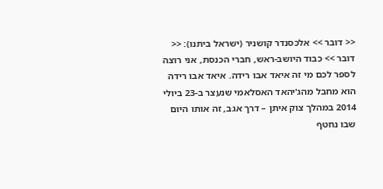<< דובר >> אלכסנדר קושניר (ישראל ביתנו): << דובר >> כבוד היושב-ראש, חברי הכנסת, אני רוצה לספר לכם מי זה איאד אבו רידה. איאד אבו רידה הוא מחבל מהג'יהאד האסלאמי שנעצר ב-23 ביולי 2014 במהלך צוק איתן – דרך אגב, זה אותו היום שבו נחטף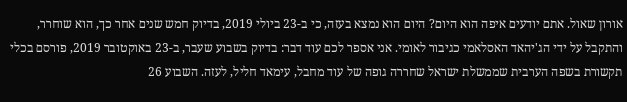אורון שאול. אתם יודעים איפה הוא היום? היום הוא נמצא בעזה, כי ב-23 ביולי 2019, בדיוק חמש שנים אחר כך, הוא שוחרר, והתקבל על ידי הג'יהאד האסלאמי כגיבור לאומי. אני אספר לכם עוד דבר: בדיוק בשבוע שעבר, ב-23 באוקטובר 2019, פורסם בכלי תקשורת בשפה הערבית שממשלת ישראל שחררה גופה של עוד מחבל, עימאד חליל, לעזה. השבוע 26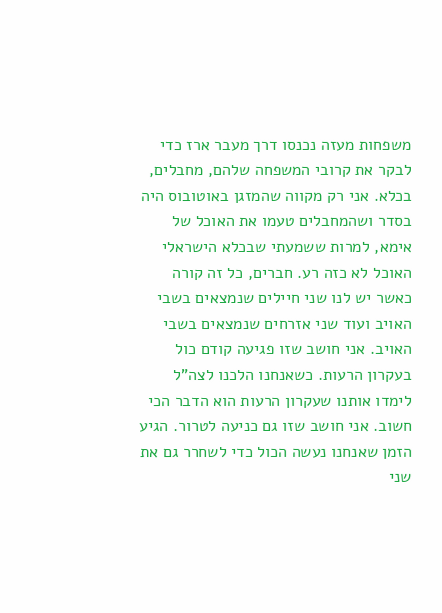משפחות מעזה נכנסו דרך מעבר ארז כדי לבקר את קרובי המשפחה שלהם, מחבלים, בכלא. אני רק מקווה שהמזגן באוטובוס היה בסדר ושהמחבלים טעמו את האוכל של אימא, למרות ששמעתי שבכלא הישראלי האוכל לא כזה רע. חברים, כל זה קורה כאשר יש לנו שני חיילים שנמצאים בשבי האויב ועוד שני אזרחים שנמצאים בשבי האויב. אני חושב שזו פגיעה קודם כול בעקרון הרעות. כשאנחנו הלכנו לצה"ל לימדו אותנו שעקרון הרעות הוא הדבר הכי חשוב. אני חושב שזו גם כניעה לטרור. הגיע הזמן שאנחנו נעשה הכול כדי לשחרר גם את שני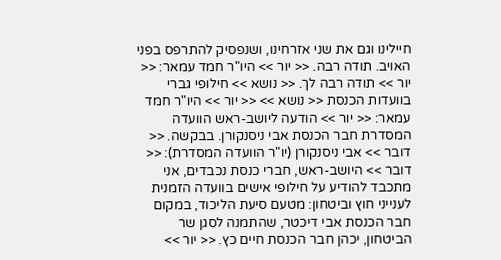חיילינו וגם את שני אזרחינו, ושנפסיק להתרפס בפני האויב. תודה רבה. << יור >> היו"ר חמד עמאר: << יור >> תודה רבה לך. << נושא >> חילופי גברי בוועדות הכנסת << נושא >> << יור >> היו"ר חמד עמאר: << יור >> הודעה ליושב-ראש הוועדה המסדרת חבר הכנסת אבי ניסנקורן. בבקשה. << דובר >> אבי ניסנקורן (יו"ר הוועדה המסדרת): << דובר >> היושב-ראש, חברי כנסת נכבדים, אני מתכבד להודיע על חילופי אישים בוועדה הזמנית לענייני חוץ וביטחון: מטעם סיעת הליכוד, במקום חבר הכנסת אבי דיכטר, שהתמנה לסגן שר הביטחון, יכהן חבר הכנסת חיים כץ. << יור >>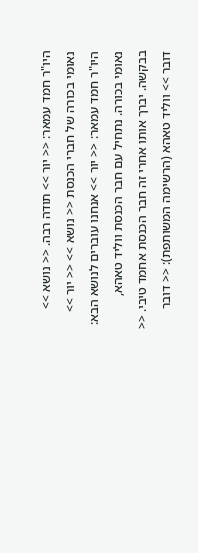היו"ר חמד עמאר: << יור >> תודה רבה. << נושא >> נאומי בכורה של חברי הכנסת << נושא >> << יור >> היו"ר חמד עמאר: << יור >> אנחנו עוברים לנושא הבא: נאומי בכורה. נתחיל עם חבר הכנסת ווליד טאהא, בבקשה. יברך אותו אחרי זה חבר הכנסת אחמד טיבי. << דובר >> ווליד טאהא (הרשימה המשותפת): << דובר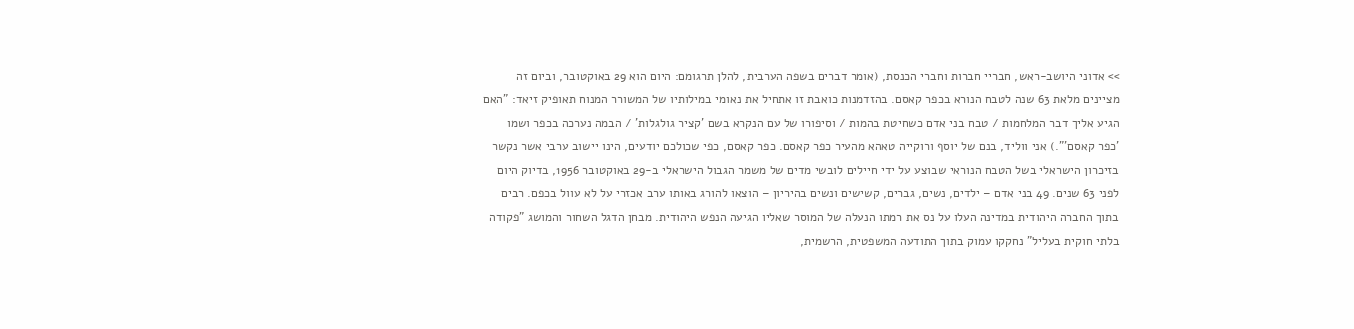>> אדוני היושב-ראש, חבריי חברות וחברי הכנסת, (אומר דברים בשפה הערבית, להלן תרגומם: היום הוא 29 באוקטובר, וביום זה מציינים מלאת 63 שנה לטבח הנורא בכפר קאסם. בהזדמנות כואבת זו אתחיל את נאומי במילותיו של המשורר המנוח תאופיק זיאד: "האם הגיע אליך דבר המלחמות / טבח בני אדם כשחיטת בהמות / וסיפורו של עם הנקרא בשם 'קציר גולגלות' / הבמה נערכה בכפר ושמו 'כפר קאסם'".) אני ווליד, בנם של יוסף ורוקייה טאהא מהעיר כפר קאסם. כפר קאסם, כפי שכולכם יודעים, הינו יישוב ערבי אשר נקשר בזיכרון הישראלי בשל הטבח הנוראי שבוצע על ידי חיילים לובשי מדים של משמר הגבול הישראלי ב-29 באוקטובר 1956, בדיוק היום לפני 63 שנים. 49 בני אדם – ילדים, נשים, גברים, קשישים ונשים בהיריון – הוצאו להורג באותו ערב אכזרי על לא עוול בכפם. רבים בתוך החברה היהודית במדינה העלו על נס את רמתו הנעלה של המוסר שאליו הגיעה הנפש היהודית. מבחן הדגל השחור והמושג "פקודה בלתי חוקית בעליל" נחקקו עמוק בתוך התודעה המשפטית, הרשמית,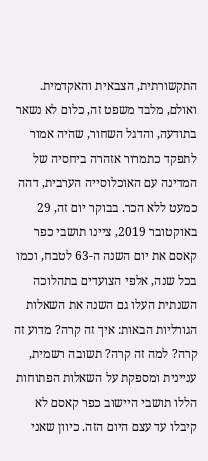התקשורתית, הצבאית והאקדמית. ואולם, מלבד משפט זה, כלום לא נשאר בתודעה, והדגל השחור, שהיה אמור לתפקד כתמרור אזהרה ביחסיה של המדינה עם האוכלוסייה הערבית, דהה כמעט ללא הכר. בבוקר יום זה, 29 באוקטובר 2019, ציינו תושבי כפר קאסם את יום השנה ה-63 לטבח, וכמו בכל שנה, אלפי הצועדים בתהלוכה השנתית העלו גם השנה את השאלות הגורליות הבאות: איך זה קרה? מדוע זה קרה? למה זה קרה? תשובה רשמית, עניינית ומספקת על השאלות הפתוחות הללו תושבי היישוב כפר קאסם לא קיבלו עד עצם היום הזה. כיוון שאני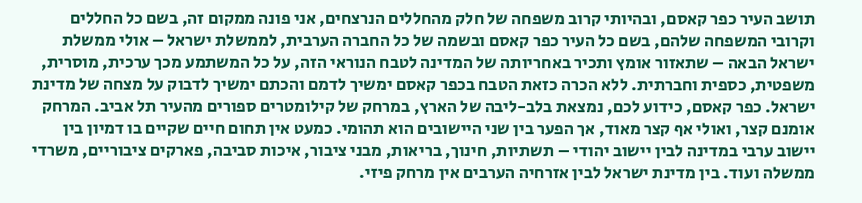תושב העיר כפר קאסם, ובהיותי קרוב משפחה של חלק מהחללים הנרצחים, אני פונה ממקום זה, בשם כל החללים וקרובי המשפחה שלהם, בשם כל העיר כפר קאסם ובשמה של כל החברה הערבית, לממשלת ישראל – אולי ממשלת ישראל הבאה – שתאזור אומץ ותכיר באחריותה של המדינה לטבח הנוראי הזה, על כל המשתמע מכך ערכית, מוסרית, משפטית, כספית וחברתית. ללא הכרה כזאת הטבח בכפר קאסם ימשיך לדמם והכתם ימשיך לדבוק על מצחה של מדינת ישראל. כפר קאסם, כידוע לכם, נמצאת בלב-ליבה של הארץ, במרחק של קילומטרים ספורים מהעיר תל אביב. המרחק אומנם קצר, ואולי אף קצר מאוד, אך הפער בין שני היישובים הוא תהומי. כמעט אין תחום חיים שקיים בו דמיון בין יישוב ערבי במדינה לבין יישוב יהודי – תשתיות, חינוך, בריאות, מבני ציבור, איכות סביבה, פארקים ציבוריים, משרדי ממשלה ועוד. בין מדינת ישראל לבין אזרחיה הערבים אין מרחק פיזי.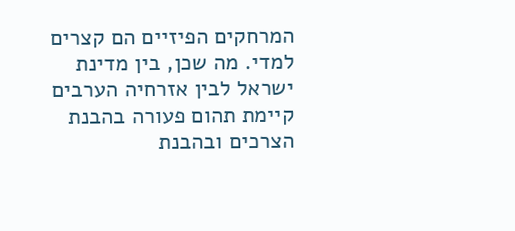המרחקים הפיזיים הם קצרים למדי. מה שכן, בין מדינת ישראל לבין אזרחיה הערבים קיימת תהום פעורה בהבנת הצרכים ובהבנת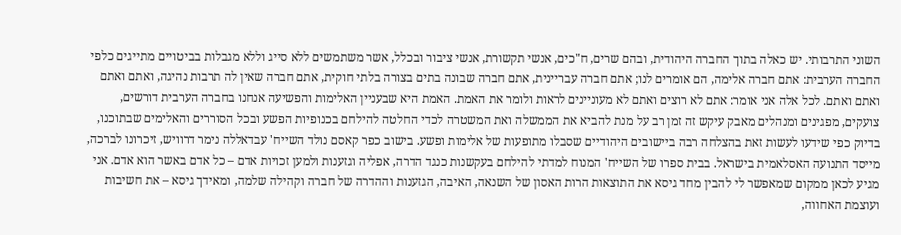השוני התרבותי. יש כאלה בתוך החברה היהודית, ובהם שרים, ח"כים, אנשי תקשורת, אנשי ציבור ובכלל, אשר משתמשים ללא סייג וללא מגבלות בביטויים מתייגים כלפי החברה הערבית: אתם חברה אלימה, הם אומרים לנו; אתם חברה עבריינית, אתם חברה שבונה בתים בצורה בלתי חוקית, אתם חברה שאין לה תרבות נהיגה, ואתם ואתם ואתם ואתם. לכל אלה אני אומר: אתם לא רוצים ואתם לא מעוניינים לראות ולומר את האמת. האמת היא שבעניין האלימות והפשיעה אנחנו בחברה הערבית דורשים, צועקים, מפגינים ומנהלים מאבק עיקש זה זמן רב על מנת להביא את הממשלה ואת המשטרה לכדי החלטה להילחם בכנופיות הפשע ובכל הסוררים והאלימים שבתוכנו, בדיוק כפי שידעו לעשות זאת בהצלחה רבה ביישובים היהודיים שסבלו מתופעות של אלימות ופשע. בישוב כפר קאסם נולד השייח' עבדאללה נימר דרוויש, זיכרונו לברכה, מייסד התנועה האסלאמית בישראל. בבית ספרו של השייח' המנוח למדתי להילחם בעקשנות כנגד הדרה, אפליה וגזענות ולמען זכויות אדם – כל אדם באשר הוא אדם. אני מגיע לכאן ממקום שמאפשר לי להבין מחד גיסא את התוצאות הרות האסון של השנאה, האיבה, הגזענות וההדרה של חברה וקהילה שלמה, ומאידך גיסא – את חשיבות ועוצמת האחווה,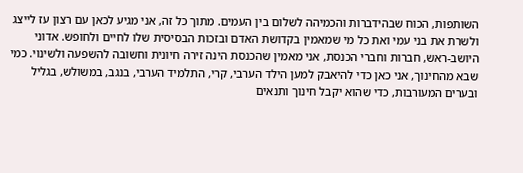השותפות, הכוח שבהידברות והכמיהה לשלום בין העמים. מתוך כל זה, אני מגיע לכאן עם רצון עז לייצג ולשרת את בני עמי ואת כל מי שמאמין בקדושת האדם ובזכות הבסיסית שלו לחיים ולחופש. אדוני היושב-ראש, חברות וחברי הכנסת, אני מאמין שהכנסת הינה זירה חיונית וחשובה להשפעה ולשינוי. כמי שבא מהחינוך, אני כאן כדי להיאבק למען הילד הערבי, קרי, התלמיד הערבי, בנגב, במשולש, בגליל ובערים המעורבות, כדי שהוא יקבל חינוך ותנאים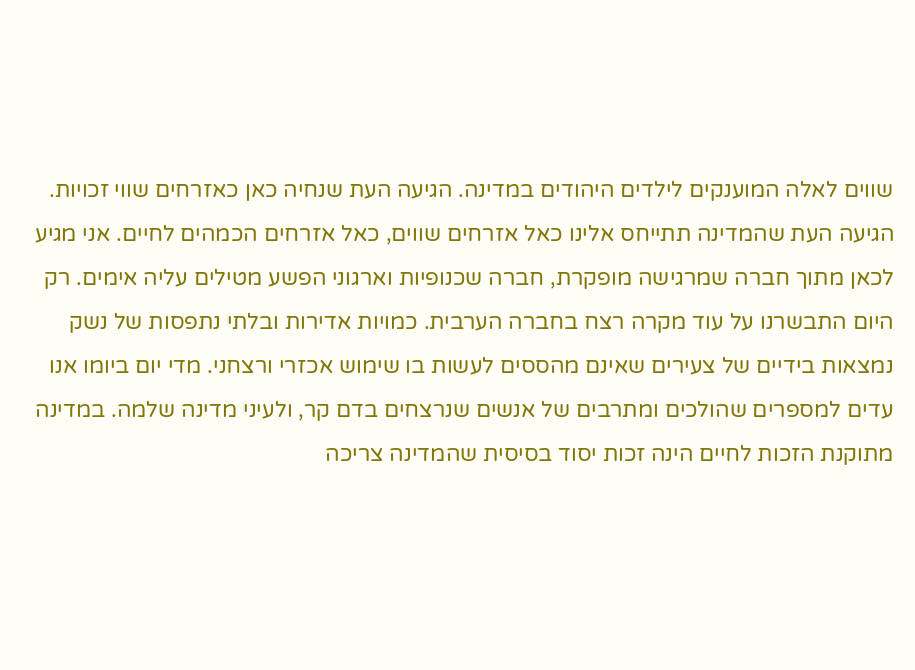שווים לאלה המוענקים לילדים היהודים במדינה. הגיעה העת שנחיה כאן כאזרחים שווי זכויות. הגיעה העת שהמדינה תתייחס אלינו כאל אזרחים שווים, כאל אזרחים הכמהים לחיים. אני מגיע לכאן מתוך חברה שמרגישה מופקרת, חברה שכנופיות וארגוני הפשע מטילים עליה אימים. רק היום התבשרנו על עוד מקרה רצח בחברה הערבית. כמויות אדירות ובלתי נתפסות של נשק נמצאות בידיים של צעירים שאינם מהססים לעשות בו שימוש אכזרי ורצחני. מדי יום ביומו אנו עדים למספרים שהולכים ומתרבים של אנשים שנרצחים בדם קר, ולעיני מדינה שלמה. במדינה מתוקנת הזכות לחיים הינה זכות יסוד בסיסית שהמדינה צריכה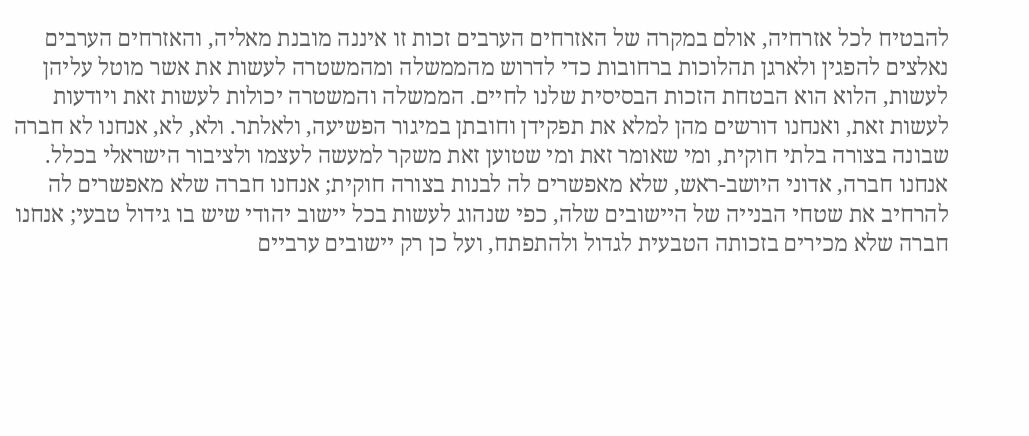להבטיח לכל אזרחיה, אולם במקרה של האזרחים הערבים זכות זו איננה מובנת מאליה, והאזרחים הערבים נאלצים להפגין ולארגן תהלוכות ברחובות כדי לדרוש מהממשלה ומהמשטרה לעשות את אשר מוטל עליהן לעשות, הלוא הוא הבטחת הזכות הבסיסית שלנו לחיים. הממשלה והמשטרה יכולות לעשות זאת ויודעות לעשות זאת, ואנחנו דורשים מהן למלא את תפקידן וחובתן במיגור הפשיעה, ולאלתר. ולא, לא, אנחנו לא חברה שבונה בצורה בלתי חוקית, ומי שאומר זאת ומי שטוען זאת משקר למעשה לעצמו ולציבור הישראלי בכלל. אנחנו חברה, אדוני היושב-ראש, שלא מאפשרים לה לבנות בצורה חוקית; אנחנו חברה שלא מאפשרים לה להרחיב את שטחי הבנייה של היישובים שלה, כפי שנהוג לעשות בכל יישוב יהודי שיש בו גידול טבעי; אנחנו חברה שלא מכירים בזכותה הטבעית לגדול ולהתפתח, ועל כן רק יישובים ערביים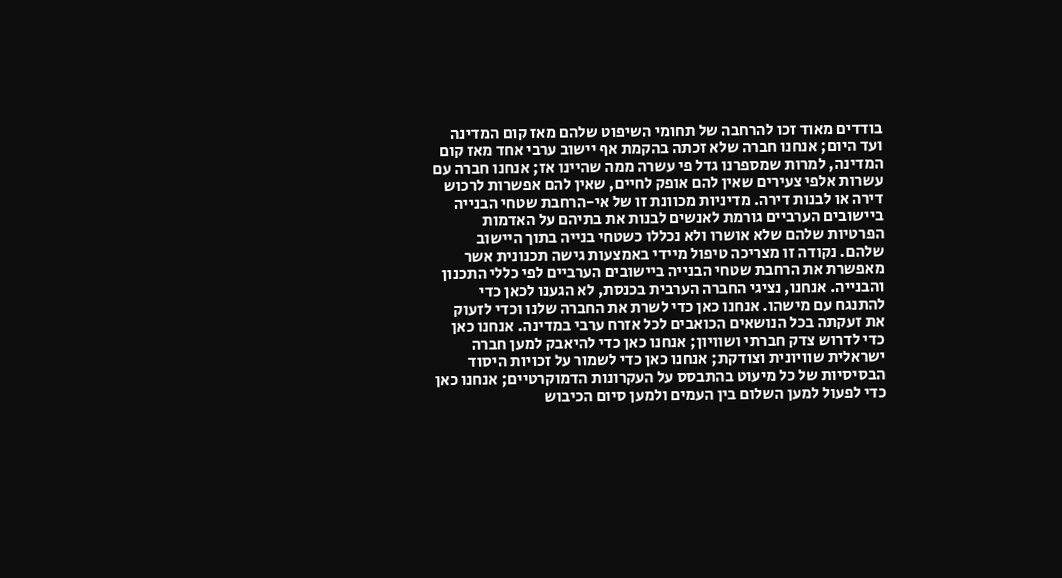בודדים מאוד זכו להרחבה של תחומי השיפוט שלהם מאז קום המדינה ועד היום; אנחנו חברה שלא זכתה בהקמת אף יישוב ערבי אחד מאז קום המדינה, למרות שמספרנו גדל פי עשרה ממה שהיינו אז; אנחנו חברה עם עשרות אלפי צעירים שאין להם אופק לחיים, שאין להם אפשרות לרכוש דירה או לבנות דירה. מדיניות מכוונת זו של אי-הרחבת שטחי הבנייה ביישובים הערביים גורמת לאנשים לבנות את בתיהם על האדמות הפרטיות שלהם שלא אושרו ולא נכללו כשטחי בנייה בתוך היישוב שלהם. נקודה זו מצריכה טיפול מיידי באמצעות גישה תכנונית אשר מאפשרת את הרחבת שטחי הבנייה ביישובים הערביים לפי כללי התכנון והבנייה. אנחנו, נציגי החברה הערבית בכנסת, לא הגענו לכאן כדי להתנגח עם מישהו. אנחנו כאן כדי לשרת את החברה שלנו וכדי לזעוק את זעקתה בכל הנושאים הכואבים לכל אזרח ערבי במדינה. אנחנו כאן כדי לדרוש צדק חברתי ושוויון; אנחנו כאן כדי להיאבק למען חברה ישראלית שוויונית וצודקת; אנחנו כאן כדי לשמור על זכויות היסוד הבסיסיות של כל מיעוט בהתבסס על העקרונות הדמוקרטיים; אנחנו כאן כדי לפעול למען השלום בין העמים ולמען סיום הכיבוש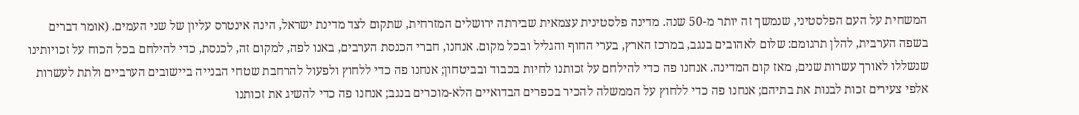המשחית על העם הפלסטיני, שנמשך זה יותר מ-50 שנה. מדינה פלסטינית עצמאית שבירתה ירושלים המזרחית, שתקום לצד מדינת ישראל, הינה אינטרס עליון של שני העמים. (אומר דברים בשפה הערבית, להלן תרגומם: שלום לאהובים בנגב, במרכז הארץ, בערי החוף והגליל ובכל מקום. אנחנו, חברי הכנסת הערבים, באנו לפה, למקום זה, לכנסת, כדי להילחם בכל הכוח על זכויותינו שנשללו לאורך עשרות שנים, מאז קום המדינה. אנחנו פה כדי להילחם על זכותנו לחיות בכבוד ובביטחון; אנחנו פה כדי ללחוץ ולפעול להרחבת שטחי הבנייה ביישובים הערביים ולתת לעשרות אלפי צעירים זכות לבנות את בתיהם; אנחנו פה כדי ללחוץ על הממשלה להכיר בכפרים הבדואיים הלא-מוכרים בנגב; אנחנו פה כדי להשיג את זכותנו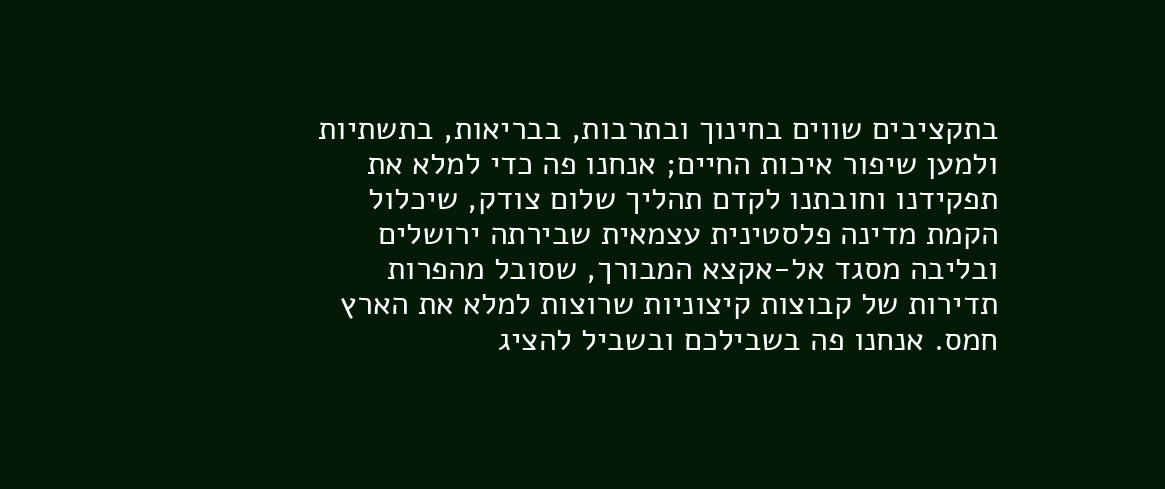בתקציבים שווים בחינוך ובתרבות, בבריאות, בתשתיות ולמען שיפור איכות החיים; אנחנו פה כדי למלא את תפקידנו וחובתנו לקדם תהליך שלום צודק, שיכלול הקמת מדינה פלסטינית עצמאית שבירתה ירושלים ובליבה מסגד אל-אקצא המבורך, שסובל מהפרות תדירות של קבוצות קיצוניות שרוצות למלא את הארץ חמס. אנחנו פה בשבילכם ובשביל להציג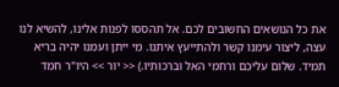את כל הנושאים החשובים לכם. אל תהססו לפנות אלינו, להשיא לנו עצה, ליצור עימנו קשר ולהתייעץ איתנו. מי ייתן ועמנו יהיה בריא תמיד. שלום עליכם ורחמי האל וברכותיו.) << יור >> היו"ר חמד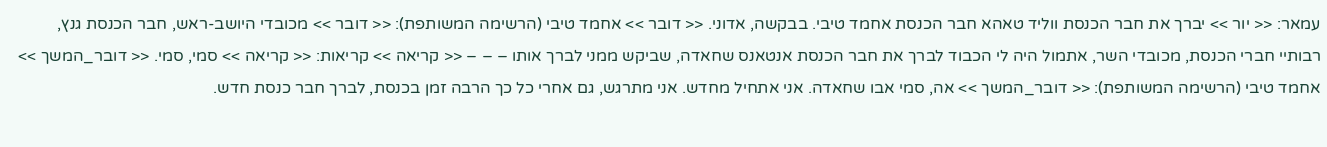עמאר: << יור >> יברך את חבר הכנסת ווליד טאהא חבר הכנסת אחמד טיבי. בבקשה, אדוני. << דובר >> אחמד טיבי (הרשימה המשותפת): << דובר >> מכובדי היושב-ראש, חבר הכנסת גנץ, רבותיי חברי הכנסת, מכובדי השר, אתמול היה לי הכבוד לברך את חבר הכנסת אנטאנס שחאדה, שביקש ממני לברך אותו – – – << קריאה >> קריאות: << קריאה >> סמי, סמי. << דובר_המשך >> אחמד טיבי (הרשימה המשותפת): << דובר_המשך >> אה, סמי אבו שחאדה. אני אתחיל מחדש. אני מתרגש, גם אחרי כל כך הרבה זמן בכנסת, לברך חבר כנסת חדש.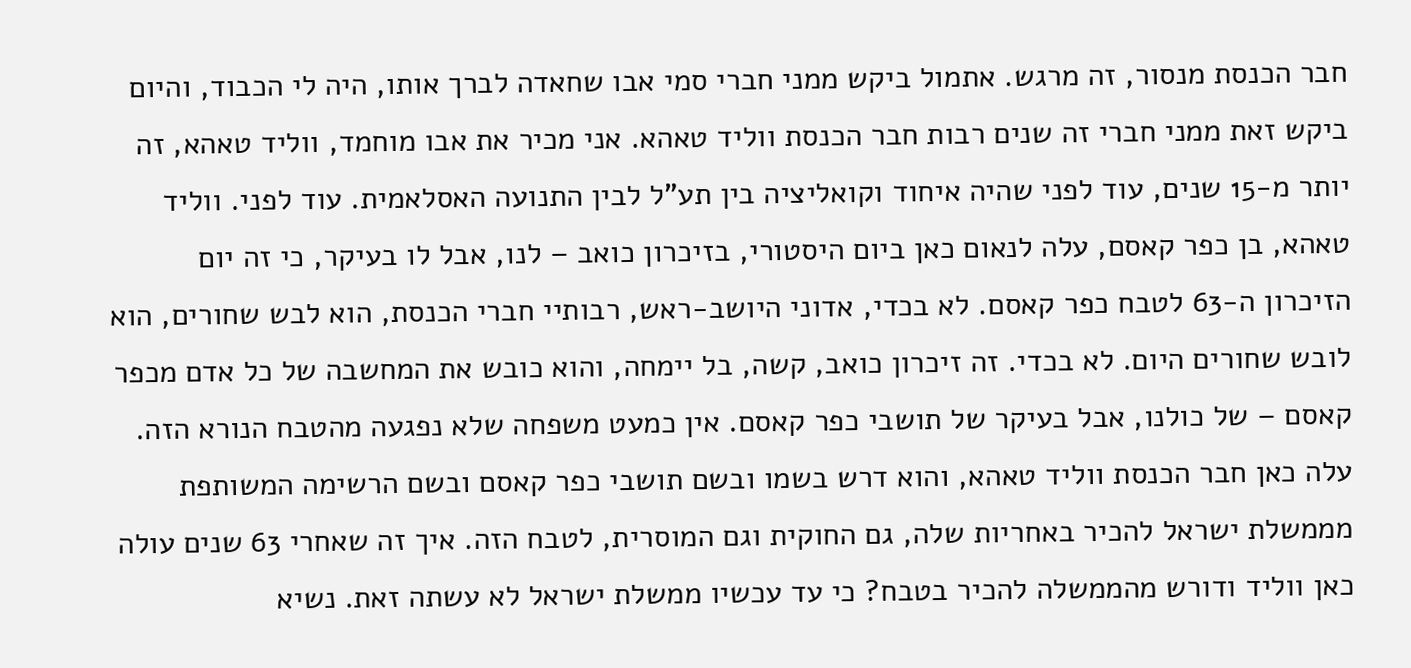חבר הכנסת מנסור, זה מרגש. אתמול ביקש ממני חברי סמי אבו שחאדה לברך אותו, היה לי הכבוד, והיום ביקש זאת ממני חברי זה שנים רבות חבר הכנסת ווליד טאהא. אני מכיר את אבו מוחמד, ווליד טאהא, זה יותר מ-15 שנים, עוד לפני שהיה איחוד וקואליציה בין תע"ל לבין התנועה האסלאמית. עוד לפני. ווליד טאהא, בן כפר קאסם, עלה לנאום כאן ביום היסטורי, בזיכרון כואב – לנו, אבל לו בעיקר, כי זה יום הזיכרון ה-63 לטבח כפר קאסם. לא בכדי, אדוני היושב-ראש, רבותיי חברי הכנסת, הוא לבש שחורים, הוא לובש שחורים היום. לא בכדי. זה זיכרון כואב, קשה, בל יימחה, והוא כובש את המחשבה של כל אדם מכפר קאסם – של כולנו, אבל בעיקר של תושבי כפר קאסם. אין כמעט משפחה שלא נפגעה מהטבח הנורא הזה. עלה כאן חבר הכנסת ווליד טאהא, והוא דרש בשמו ובשם תושבי כפר קאסם ובשם הרשימה המשותפת מממשלת ישראל להכיר באחריות שלה, גם החוקית וגם המוסרית, לטבח הזה. איך זה שאחרי 63 שנים עולה כאן ווליד ודורש מהממשלה להכיר בטבח? כי עד עכשיו ממשלת ישראל לא עשתה זאת. נשיא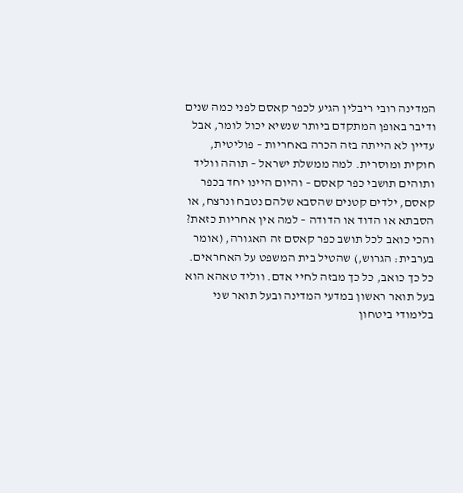המדינה רובי ריבלין הגיע לכפר קאסם לפני כמה שנים ודיבר באופן המתקדם ביותר שנשיא יכול לומר, אבל עדיין לא הייתה בזה הכרה באחריות – פוליטית, חוקית ומוסרית. למה ממשלת ישראל – תוהה ווליד ותוהים תושבי כפר קאסם – והיום היינו יחד בכפר קאסם, ילדים קטנים שהסבא שלהם נטבח ונרצח, או הסבתא או הדוד או הדודה – למה אין אחריות כזאת? והכי כואב לכל תושב כפר קאסם זה האגורה, (אומר בערבית: הגרוש,) שהטיל בית המשפט על האחראים. כל כך כואב, כל כך מבזה לחיי אדם. ווליד טאהא הוא בעל תואר ראשון במדעי המדינה ובעל תואר שני בלימודי ביטחון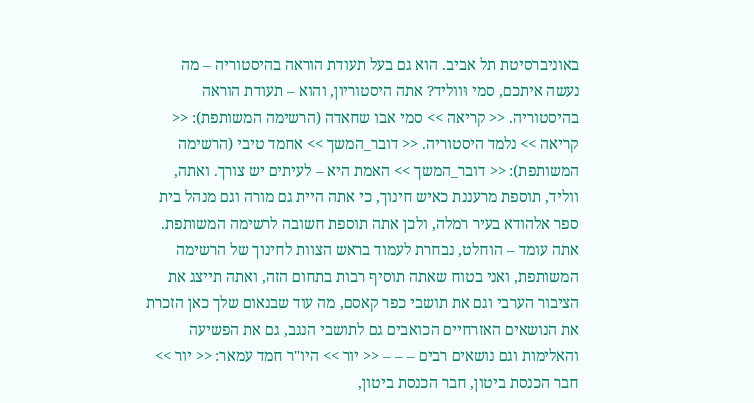באוניברסיטת תל אביב. הוא גם בעל תעודת הוראה בהיסטוריה – מה נעשה איתכם, סמי וּווליד? אתה היסטוריון, והוא – תעודת הוראה בהיסטוריה. << קריאה >> סמי אבו שחאדה (הרשימה המשותפת): << קריאה >> נלמד היסטוריה. << דובר_המשך >> אחמד טיבי (הרשימה המשותפת): << דובר_המשך >> האמת היא – לעיתים יש צורך. ואתה, ווליד, תוספת מרעננת כאיש חינוך, כי אתה היית גם מורה וגם מנהל בית ספר אלהודא בעיר רמלה, ולכן אתה תוספת חשובה לרשימה המשותפת. אתה עומד – הוחלט, נבחרת לעמוד בראש הצוות לחינוך של הרשימה המשותפת, ואני בטוח שאתה תוסיף רבות בתחום הזה, ואתה תייצג את הציבור הערבי וגם את תושבי כפר קאסם, מה עוד שבנאום שלך כאן הזכרת את הנושאים האזרחיים הכואבים גם לתושבי הנגב, גם את הפשיעה והאלימות וגם נושאים רבים – – – << יור >> היו"ר חמד עמאר: << יור >> חבר הכנסת ביטון, חבר הכנסת ביטון,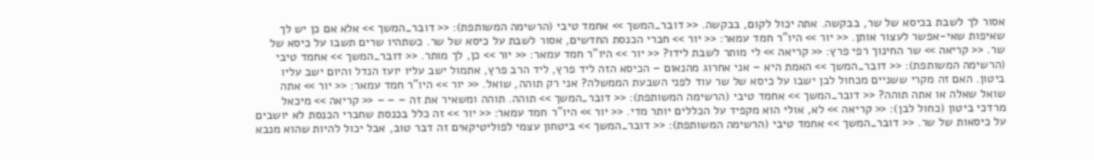אסור לך לשבת בכיסא של שר, בבקשה. אתה יכול לקום, בבקשה. << דובר_המשך >> אחמד טיבי (הרשימה המשותפת): << דובר_המשך >> אלא אם כן יש לך שאיפות שאי-אפשר לעצור אותן. << יור >> היו"ר חמד עמאר: << יור >> חברי הכנסת החדשים, אסור לשבת על כיסא של שר. כשתהיו שרים תשבו על כיסא של שר. << קריאה >> שר החינוך רפי פרץ: << קריאה >> לי מותר לשבת לידו? << יור >> היו"ר חמד עמאר: << יור >> כן, לך מותר. << דובר_המשך >> אחמד טיבי (הרשימה המשותפת): << דובר_המשך >> האמת היא – אני אחרוג מהנאום – הכיסא הזה ליד פרץ, ליד הרב פרץ, אתמול ישב עליו יועז הנדל והיום ישב עליו ביטון. האם זה מקרי ששניים מכחול לבן ישבו על כיסא של שר עוד לפני השבעת הממשלה? אני רק תוהה, שואל. << יור >> היו"ר חמד עמאר: << יור >> אתה שואל שאלה או אתה תוהה? << דובר_המשך >> אחמד טיבי (הרשימה המשותפת): << דובר_המשך >> תוהה. תוהה ומשאיר את זה – – – << קריאה >> מיכאל מרדכי ביטון (כחול לבן): << קריאה >> לא, אולי הוא מקפיד על הכללים יותר מדי. << יור >> היו"ר חמד עמאר: << יור >> זה כלל בכנסת שחברי הכנסת לא יושבים על כיסאות של שר. << דובר_המשך >> אחמד טיבי (הרשימה המשותפת): << דובר_המשך >> ביטחון עצמי לפוליטיקאים זה דבר טוב, אבל יכול להיות שהוא מנבא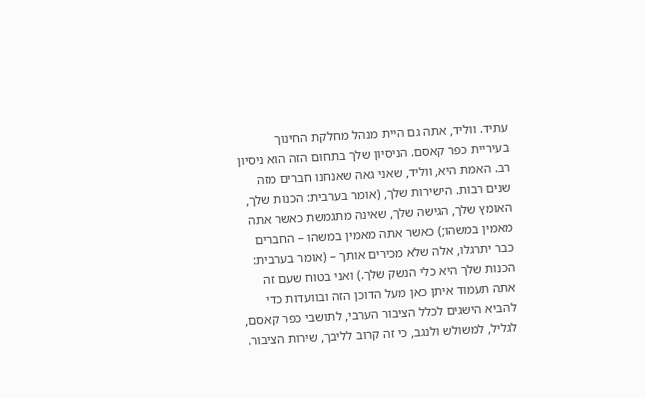עתיד. ווליד, אתה גם היית מנהל מחלקת החינוך בעיריית כפר קאסם. הניסיון שלך בתחום הזה הוא ניסיון רב. האמת היא, ווליד, שאני גאה שאנחנו חברים מזה שנים רבות. הישירות שלך, (אומר בערבית: הכנות שלך, האומץ שלך, הגישה שלך, שאינה מתגמשת כאשר אתה מאמין במשהו;) כאשר אתה מאמין במשהו – החברים כבר יתרגלו, אלה שלא מכירים אותך – (אומר בערבית: הכנות שלך היא כלי הנשק שלך.) ואני בטוח שעם זה אתה תעמוד איתן כאן מעל הדוכן הזה ובוועדות כדי להביא הישגים לכלל הציבור הערבי, לתושבי כפר קאסם, לגליל, למשולש ולנגב, כי זה קרוב לליבך, שירות הציבור.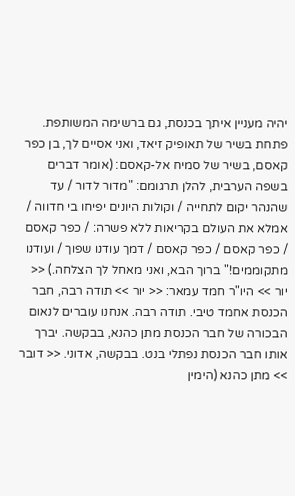יהיה מעניין איתך בכנסת, גם ברשימה המשותפת. פתחת בשיר של תאופיק זיאד, ואני אסיים לך, בן כפר קאסם, בשיר של סמיח אל-קאסם: (אומר דברים בשפה הערבית, להלן תרגומם: "מדור לדור / עד שהנהר יקום לתחייה / וקולות היונים יפיחו בי חדווה / אמלא את העולם בקריאות ללא פשרה: / כפר קאסם / כפר קאסם / כפר קאסם / דמך עודנו שפוך / ועודנו מתקוממים!" ברוך הבא, ואני מאחל לך הצלחה.) << יור >> היו"ר חמד עמאר: << יור >> תודה רבה, חבר הכנסת אחמד טיבי. תודה רבה. אנחנו עוברים לנאום הבכורה של חבר הכנסת מתן כהנא, בבקשה. יברך אותו חבר הכנסת נפתלי בנט. בבקשה, אדוני. << דובר >> מתן כהנא (הימין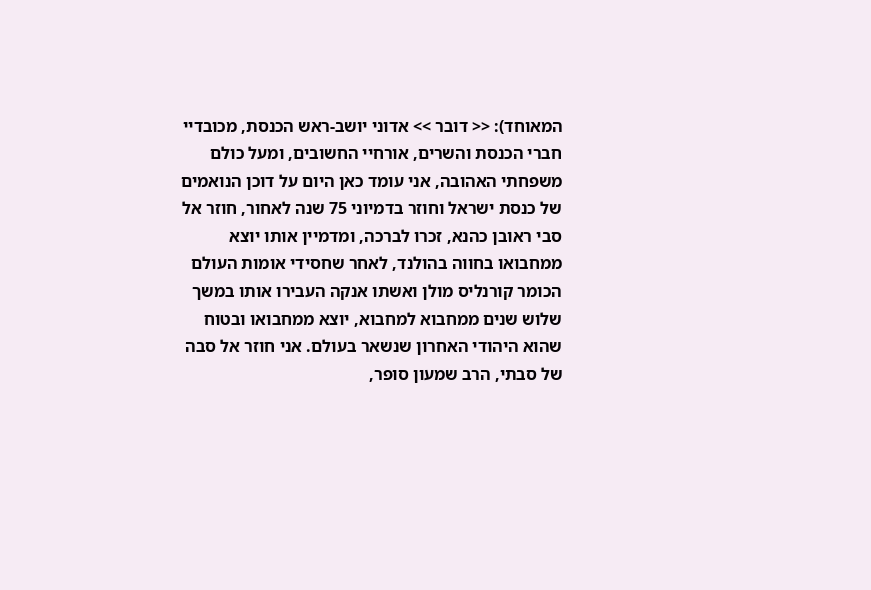המאוחד): << דובר >> אדוני יושב-ראש הכנסת, מכובדיי חברי הכנסת והשרים, אורחיי החשובים, ומעל כולם משפחתי האהובה, אני עומד כאן היום על דוכן הנואמים של כנסת ישראל וחוזר בדמיוני 75 שנה לאחור, חוזר אל סבי ראובן כהנא, זכרו לברכה, ומדמיין אותו יוצא ממחבואו בחווה בהולנד, לאחר שחסידי אומות העולם הכומר קורנליס מולן ואשתו אנקה העבירו אותו במשך שלוש שנים ממחבוא למחבוא, יוצא ממחבואו ובטוח שהוא היהודי האחרון שנשאר בעולם. אני חוזר אל סבה של סבתי, הרב שמעון סופר,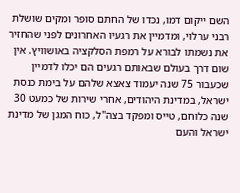השם ייקום דמו, נכדו של החתם סופר ומקים שושלת רבני ערלוי, ומדמיין את רגעיו האחרונים לפני שהחזיר את נשמתו לבורא על רמפת הסלקציה באושוויץ. אין שום דרך בעולם שבאותם רגעים הם יכלו לדמיין שכעבור 75 שנה יעמוד צאצא שלהם על בימת כנסת ישראל, במדינת היהודים, אחרי שירות של כמעט 30 שנה כלוחם, טייס ומפקד בצה"ל, כוח המגן של מדינת ישראל והעם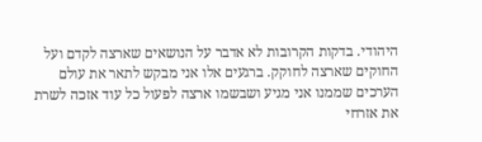היהודי. בדקות הקרובות לא אדבר על הנושאים שארצה לקדם ועל החוקים שארצה לחוקק. ברגעים אלו אני מבקש לתאר את עולם הערכים שממנו אני מגיע ושבשמו ארצה לפעול כל עוד אזכה לשרת את אזרחי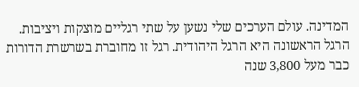המדינה. עולם הערכים שלי נשען על שתי רגליים מוצקות ויציבות. הרגל הראשונה היא הרגל היהודית. רגל זו מחוברת בשרשרת הדורות כבר מעל 3,800 שנה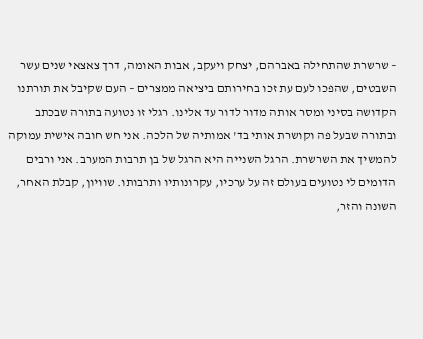– שרשרת שהתחילה באברהם, יצחק ויעקב, אבות האומה, דרך צאצאי שנים עשר השבטים, שהפכו לעם עת זכו בחירותם ביציאה ממצרים – העם שקיבל את תורתנו הקדושה בסיני ומסר אותה מדור לדור עד אלינו. רגלי זו נטועה בתורה שבכתב ובתורה שבעל פה וקושרת אותי בד' אמותיה של הלכה. אני חש חובה אישית עמוקה להמשיך את השרשרת. הרגל השנייה היא הרגל של בן תרבות המערב. אני ורבים הדומים לי נטועים בעולם זה על ערכיו, עקרונותיו ותרבותו. שוויון, קבלת האחר, השונה והזר,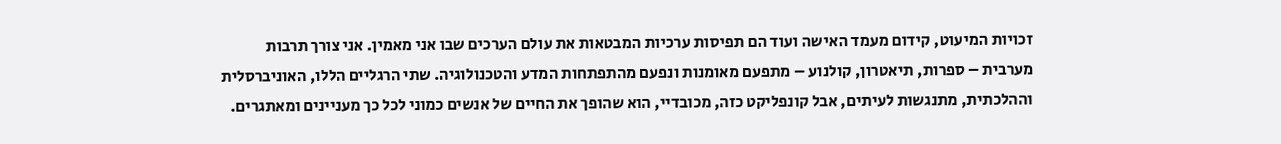זכויות המיעוט, קידום מעמד האישה ועוד הם תפיסות ערכיות המבטאות את עולם הערכים שבו אני מאמין. אני צורך תרבות מערבית – ספרות, תיאטרון, קולנוע – מתפעם מאומנות ונפעם מהתפתחות המדע והטכנולוגיה. שתי הרגליים הללו, האוניברסלית וההלכתית, מתנגשות לעיתים, אבל קונפליקט כזה, מכובדיי, הוא שהופך את החיים של אנשים כמוני לכל כך מעניינים ומאתגרים.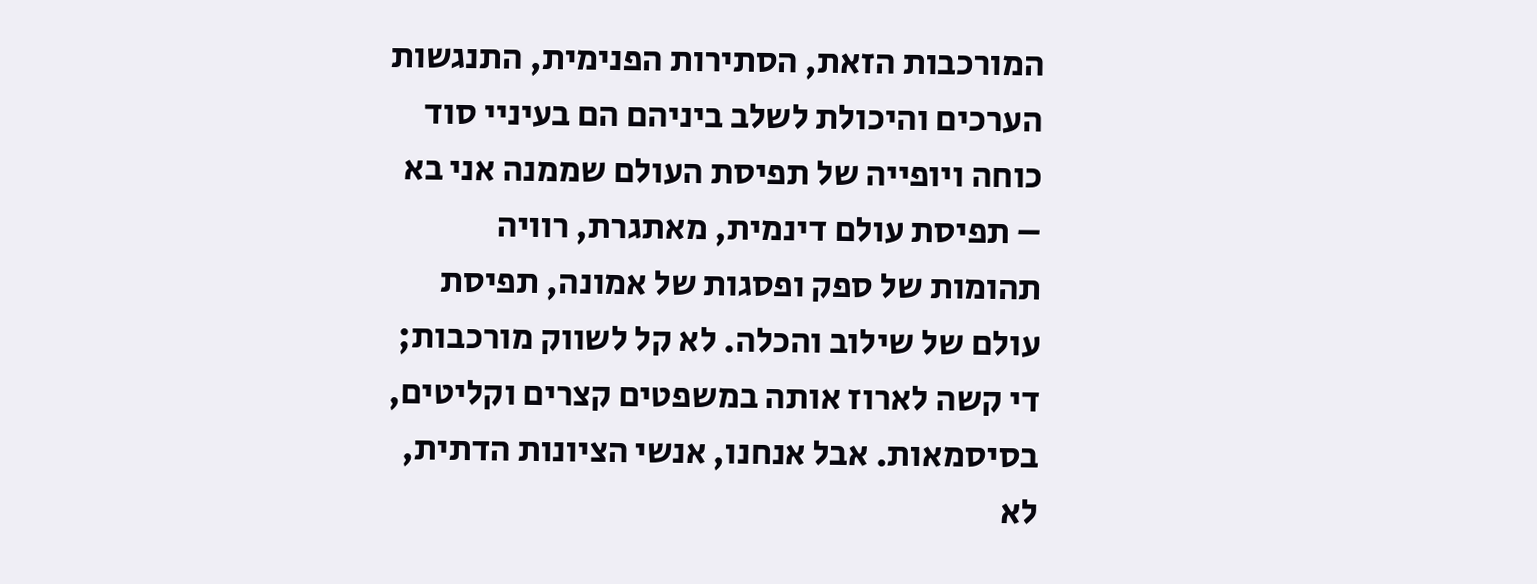המורכבות הזאת, הסתירות הפנימית, התנגשות הערכים והיכולת לשלב ביניהם הם בעיניי סוד כוחה ויופייה של תפיסת העולם שממנה אני בא – תפיסת עולם דינמית, מאתגרת, רוויה תהומות של ספק ופסגות של אמונה, תפיסת עולם של שילוב והכלה. לא קל לשווק מורכבות; די קשה לארוז אותה במשפטים קצרים וקליטים, בסיסמאות. אבל אנחנו, אנשי הציונות הדתית, לא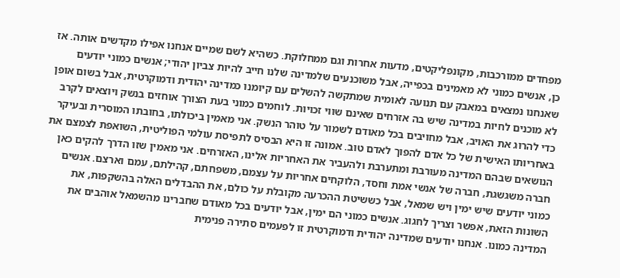מפחדים ממורכבות, מקונפליקטים, מדעות אחרות וגם ממחלוקת. כשהיא לשם שמיים אנחנו אפילו מקדשים אותה. אז כן, אנשים כמוני לא מאמינים בכפייה, אבל משוכנעים שלמדינה שלנו חייב להיות צביון יהודי; אנשים כמוני יודעים שאנחנו נמצאים במאבק עם תנועה לאומית שמתקשה להשלים עם קיומנו כמדינה יהודית ודמוקרטית, אבל בשום אופן לא מוכנים לחיות במדינה שיש בה אזרחים שאינם שווי זכויות. לוחמים כמוני בעת הצורך אוחזים בנשק ויוצאים לקרב כדי להרוג את האויב, אבל מחויבים בכל מאודם לשמור על טוהר הנשק. אני מאמין ביכולתו, בחובתו המוסרית ובעיקר באחריותו האישית של כל אדם להפוך לאדם טוב. אמונה זו היא הבסיס לתפיסת עולמי הפוליטית, השואפת לצמצם את הנושאים שבהם המדינה מעורבת ומתערבת ולהעביר את האחריות אלינו, האזרחים. אני מאמין שזו הדרך להקים כאן חברה משגשגת, חברה של אנשי אמת וחסד, הלוקחים אחריות על עצמם, משפחתם, קהילתם, עמם וארצם. אנשים כמוני יודעים שיש ימין ויש שמאל, אבל כששיטת ההכרעה מקובלת על כולם, את ההבדלים האלה בהשקפות, את השונות הזאת, אפשר וצריך לחגוג. אנשים כמוני הם ימין, אבל יודעים בכל מאודם שחברינו מהשמאל אוהבים את המדינה כמונו. אנחנו יודעים שמדינה יהודית ודמוקרטית זו לפעמים סתירה פנימית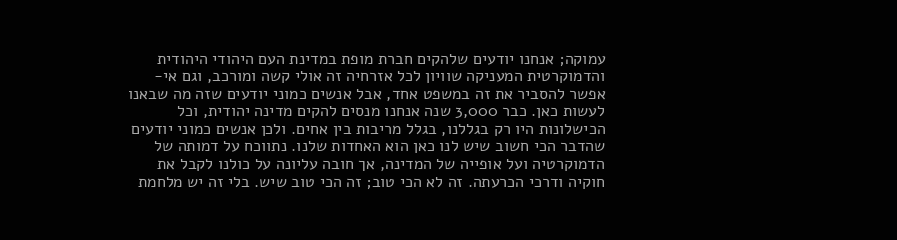עמוקה; אנחנו יודעים שלהקים חברת מופת במדינת העם היהודי היהודית והדמוקרטית המעניקה שוויון לכל אזרחיה זה אולי קשה ומורכב, וגם אי-אפשר להסביר את זה במשפט אחד, אבל אנשים כמוני יודעים שזה מה שבאנו לעשות כאן. כבר 3,000 שנה אנחנו מנסים להקים מדינה יהודית, וכל הכישלונות היו רק בגללנו, בגלל מריבות בין אחים. ולכן אנשים כמוני יודעים שהדבר הכי חשוב שיש לנו כאן הוא האחדות שלנו. נתווכח על דמותה של הדמוקרטיה ועל אופייה של המדינה, אך חובה עליונה על כולנו לקבל את חוקיה ודרכי הכרעתה. זה לא הכי טוב; זה הכי טוב שיש. בלי זה יש מלחמת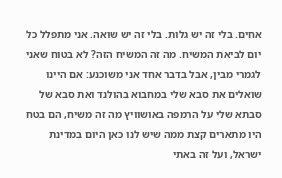אחים. בלי זה יש גלות. בלי זה יש שואה. אני מתפלל כל יום לביאת המשיח. מה זה המשיח הזה? לא בטוח שאני לגמרי מבין, אבל בדבר אחד אני משוכנע: אם היינו שואלים את סבא שלי במחבוא בהולנד ואת סבא של סבתא שלי על הרמפה באושוויץ מה זה משיח, הם בטח היו מתארים קצת ממה שיש לנו כאן היום במדינת ישראל, ועל זה באתי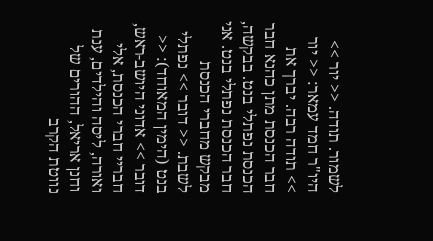לשמור. תודה. << יור >> היו"ר חמד עמאר: << יור >> תודה רבה. יברך את חבר הכנסת מתן כהנא חבר הכנסת נפתלי בנט. בבקשה, חבר הכנסת נפתלי בנט. אני מבקש מחברי הכנסת לשבת. << דובר >> נפתלי בנט (הימין המאוחד): << דובר >> אדוני היושב-ראש, חבריי חברי הכנסת, אלי ואורה, ליסה והילדים, ענת וחנן אריאל, ההורים של נווטת הקרב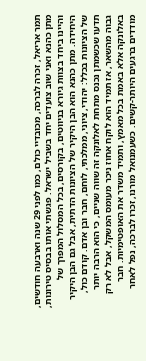תמר אריאל, זכרה לברכה, מכובדיי כולם, כמו לפני 29 שנה וארבעה חודשים, מתן כהנא ואני שוב צועדים יחד בשביל ישראל. פגשתי אותו בבסיס טירונות, והיינו ביחד בצוות גיורא בניווטים, בקורסים, בכל המסלול המפרך של היחידה. מתן כהנא הוא הבן היקיר של הציונות הדתית, אבל גם הבן היקיר של הציונות בכלל: יהודי, ציוני, ממלכתי, לוחם, חבר ובן אדם. קודם כול, תדעו שכשמתן נכנס מתחת לאלונקה זה שווה שניים, כי הוא הרבה יותר גבוה מהשאר, אז תמיד הוא לוקח אחוז ניכר מעומס המשקל, אבל לא רק באלונקה אלא באמת בכל מאמץ, ותמיד משדר את האופטימיות. חבר מודדים ברגעים היותר-קשים. כשעמנואל מורנו, זכרו לברכה, נפל לאחר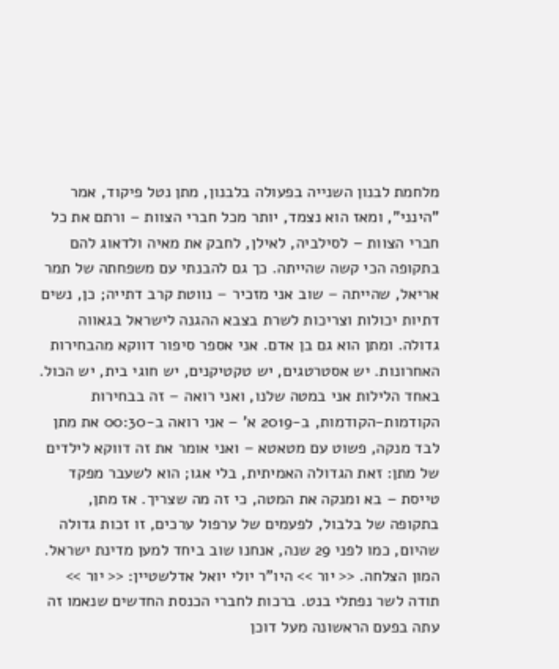מלחמת לבנון השנייה בפעולה בלבנון, מתן נטל פיקוד, אמר "הינני", ומאז הוא נצמד, יותר מכל חברי הצוות – ורתם את כל חברי הצוות – לסילביה, לאילן, לחבק את מאיה ולדאוג להם בתקופה הכי קשה שהייתה. כך גם להבנתי עם משפחתה של תמר אריאל, שהייתה – שוב אני מזכיר – נווטת קרב דתייה; כן, נשים דתיות יכולות וצריכות לשרת בצבא ההגנה לישראל בגאווה גדולה. ומתן הוא גם בן אדם. אני אספר סיפור דווקא מהבחירות האחרונות. יש אסטרטגים, יש טקטיקנים, יש חוגי בית, יש הכול. באחד הלילות אני במטה שלנו, ואני רואה – זה בבחירות הקודמות-הקודמות, ב-2019 א' – אני רואה ב-00:30 את מתן לבד מנקה, פשוט עם מטאטא – ואני אומר את זה דווקא לילדים של מתן: זאת הגדולה האמיתית, בלי אגו; הוא לשעבר מפקד טייסת – בא ומנקה את המטה, כי זה מה שצריך. אז מתן, בתקופה של בלבול, לפעמים של ערפול ערכים, זו זכות גדולה שהיום, כמו לפני 29 שנה, אנחנו שוב ביחד למען מדינת ישראל. המון הצלחה. << יור >> היו"ר יולי יואל אדלשטיין: << יור >> תודה לשר נפתלי בנט. ברכות לחברי הכנסת החדשים שנאמו זה עתה בפעם הראשונה מעל דוכן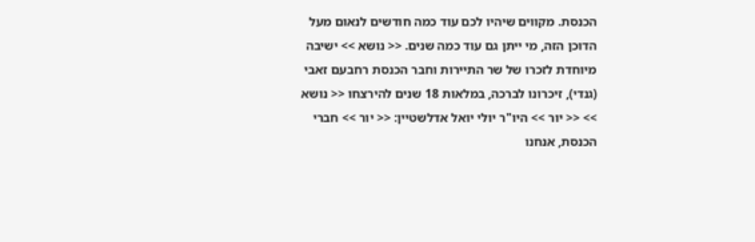הכנסת. מקווים שיהיו לכם עוד כמה חודשים לנאום מעל הדוכן הזה, מי ייתן גם עוד כמה שנים. << נושא >> ישיבה מיוחדת לזכרו של שר התיירות וחבר הכנסת רחבעם זאבי (גנדי), זיכרונו לברכה, במלאות 18 שנים להירצחו << נושא >> << יור >> היו"ר יולי יואל אדלשטיין: << יור >> חברי הכנסת, אנחנו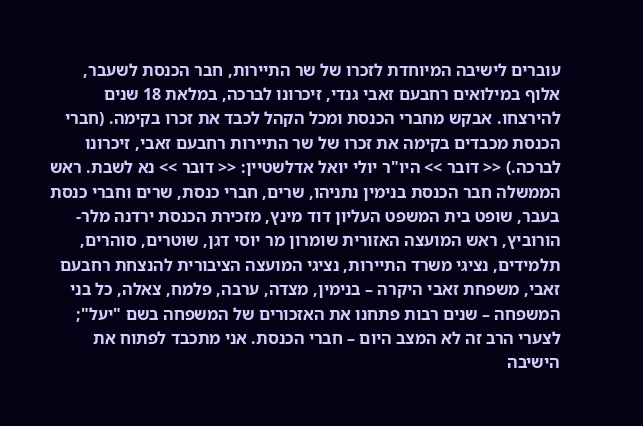עוברים לישיבה המיוחדת לזכרו של שר התיירות, חבר הכנסת לשעבר, אלוף במילואים רחבעם זאבי גנדי, זיכרונו לברכה, במלאת 18 שנים להירצחו. אבקש מחברי הכנסת ומכל הקהל לכבד את זכרו בקימה. (חברי הכנסת מכבדים בקימה את זכרו של שר התיירות רחבעם זאבי, זיכרונו לברכה.) << דובר >> היו"ר יולי יואל אדלשטיין: << דובר >> נא לשבת. ראש הממשלה חבר הכנסת בנימין נתניהו, שרים, חברי כנסת, שרים וחברי כנסת בעבר, שופט בית המשפט העליון דוד מינץ, מזכירת הכנסת ירדנה מלר-הורוביץ, ראש המועצה האזורית שומרון מר יוסי דגן, שוטרים, סוהרים, תלמידים, נציגי משרד התיירות, נציגי המועצה הציבורית להנצחת רחבעם זאבי, משפחת זאבי היקרה – בנימין, מצדה, ערבה, פלמח, צאלה, כל בני המשפחה – שנים רבות פתחנו את האזכורים של המשפחה בשם "יעל"; לצערי הרב זה לא המצב היום – חברי הכנסת. אני מתכבד לפתוח את הישיבה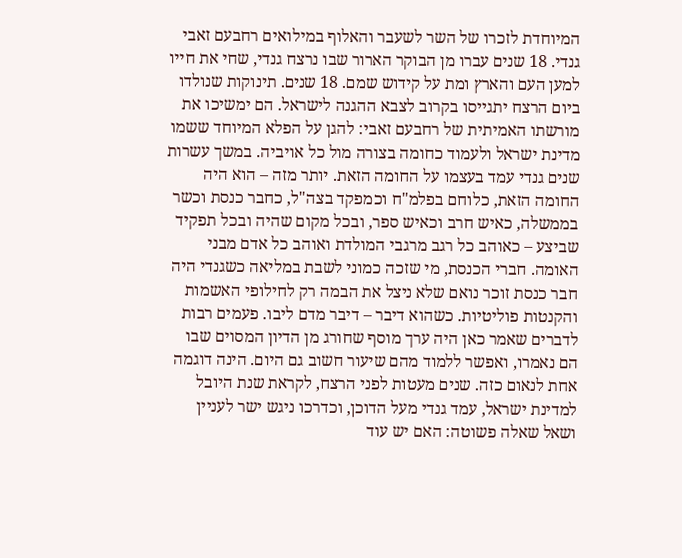המיוחדת לזכרו של השר לשעבר והאלוף במילואים רחבעם זאבי גנדי. 18 שנים עברו מן הבוקר הארור שבו נרצח גנדי, שחי את חייו למען העם והארץ ומת על קידוש שמם. 18 שנים. תינוקות שנולדו ביום הרצח יתגייסו בקרוב לצבא ההגנה לישראל. הם ימשיכו את מורשתו האמיתית של רחבעם זאבי: להגן על הפלא המיוחד ששמו מדינת ישראל ולעמוד כחומה בצורה מול כל אויביה. במשך עשרות שנים גנדי עמד בעצמו על החומה הזאת. יותר מזה – הוא היה החומה הזאת, כלוחם בפלמ"ח וכמפקד בצה"ל, כחבר כנסת וכשר בממשלה, כאיש חרב וכאיש ספר, ובכל מקום שהיה ובכל תפקיד שביצע – כאוהב כל רגב מרגבי המולדת ואוהב כל אדם מבני האומה. חברי הכנסת, מי שזכה כמוני לשבת במליאה כשגנדי היה חבר כנסת זוכר נואם שלא ניצל את הבמה רק לחילופי האשמות והקנטות פוליטיות. כשהוא דיבר – דיבר מדם ליבו. פעמים רבות לדברים שאמר כאן היה ערך מוסף שחורג מן הדיון המסוים שבו הם נאמרו, ואפשר ללמוד מהם שיעור חשוב גם היום. הינה דוגמה אחת לנאום כזה. שנים מעטות לפני הרצח, לקראת שנת היובל למדינת ישראל, עמד גנדי מעל הדוכן, וכדרכו ניגש ישר לעניין ושאל שאלה פשוטה: האם יש עוד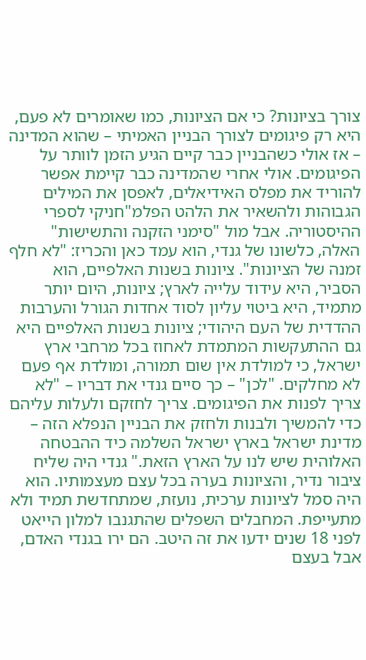צורך בציונות? כי אם הציונות, כמו שאומרים לא פעם, היא רק פיגומים לצורך הבניין האמיתי – שהוא המדינה – אז אולי כשהבניין כבר קיים הגיע הזמן לוותר על הפיגומים. אולי אחרי שהמדינה כבר קיימת אפשר להוריד את מפלס האידיאלים, לאפסן את המילים הגבוהות ולהשאיר את הלהט הפלמ"חניקי לספרי ההיסטוריה. אבל מול "סימני הזקנה והתשישות" האלה, כלשונו של גנדי, הוא עמד כאן והכריז: "לא חלף זמנה של הציונות". ציונות בשנות האלפיים, הוא הסביר, היא עידוד עלייה לארץ; ציונות, היום יותר מתמיד, היא ביטוי עליון לסוד אחדות הגורל והערבות ההדדית של העם היהודי; ציונות בשנות האלפיים היא גם ההתעקשות המתמדת לאחוז בכל מרחבי ארץ ישראל, כי למולדת אין שום תמורה, ומולדת אף פעם לא מחלקים. "לכן" – כך סיים גנדי את דבריו – "לא צריך לפנות את הפיגומים. צריך לחזקם ולעלות עליהם כדי להמשיך ולבנות ולחזק את הבניין הנפלא הזה – מדינת ישראל בארץ ישראל השלמה כיד ההבטחה האלוהית שיש לנו על הארץ הזאת." גנדי היה שליח ציבור נדיר, והציונות בערה בכל עצם מעצמותיו. הוא היה סמל לציונות ערכית, נועזת, שמתחדשת תמיד ולא מתעייפת. המחבלים השפלים שהתגנבו למלון הייאט לפני 18 שנים ידעו את זה היטב. הם ירו בגנדי האדם, אבל בעצם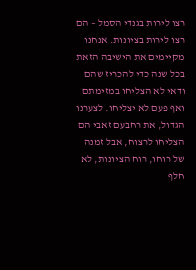רצו לירות בגנדי הסמל – הם רצו לירות בציונות. אנחנו מקיימים את הישיבה הזאת בכל שנה כדי להכריז שהם ודאי לא הצליחו במזימתם ואף פעם לא יצליחו. לצערנו הגדול, את רחבעם זאבי הם הצליחו לרצוח, אבל זמנה של רוחו, רוח הציונות, לא חלף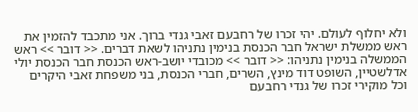ולא יחלוף לעולם. יהי זכרו של רחבעם זאבי גנדי ברוך. אני מתכבד להזמין את ראש ממשלת ישראל חבר הכנסת בנימין נתניהו לשאת דברים. << דובר >> ראש הממשלה בנימין נתניהו: << דובר >> מכובדי יושב-ראש הכנסת חבר הכנסת יולי אדלשטיין, השופט דוד מינץ, השרים, חברי הכנסת, בני משפחת זאבי היקרים וכל מוקירי זכרו של גנדי רחבעם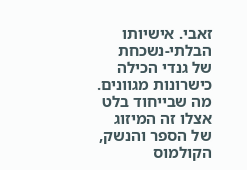זאבי. אישיותו הבלתי-נשכחת של גנדי הכילה כישרונות מגוונים. מה שבייחוד בלט אצלו זה המיזוג של הספר והנשק, הקולמוס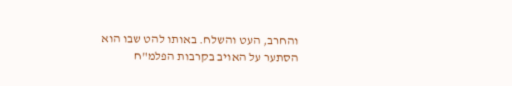והחרב, העט והשלח. באותו להט שבו הוא הסתער על האויב בקרבות הפלמ"ח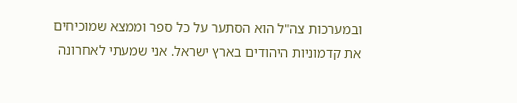ובמערכות צה"ל הוא הסתער על כל ספר וממצא שמוכיחים את קדמוניות היהודים בארץ ישראל. אני שמעתי לאחרונה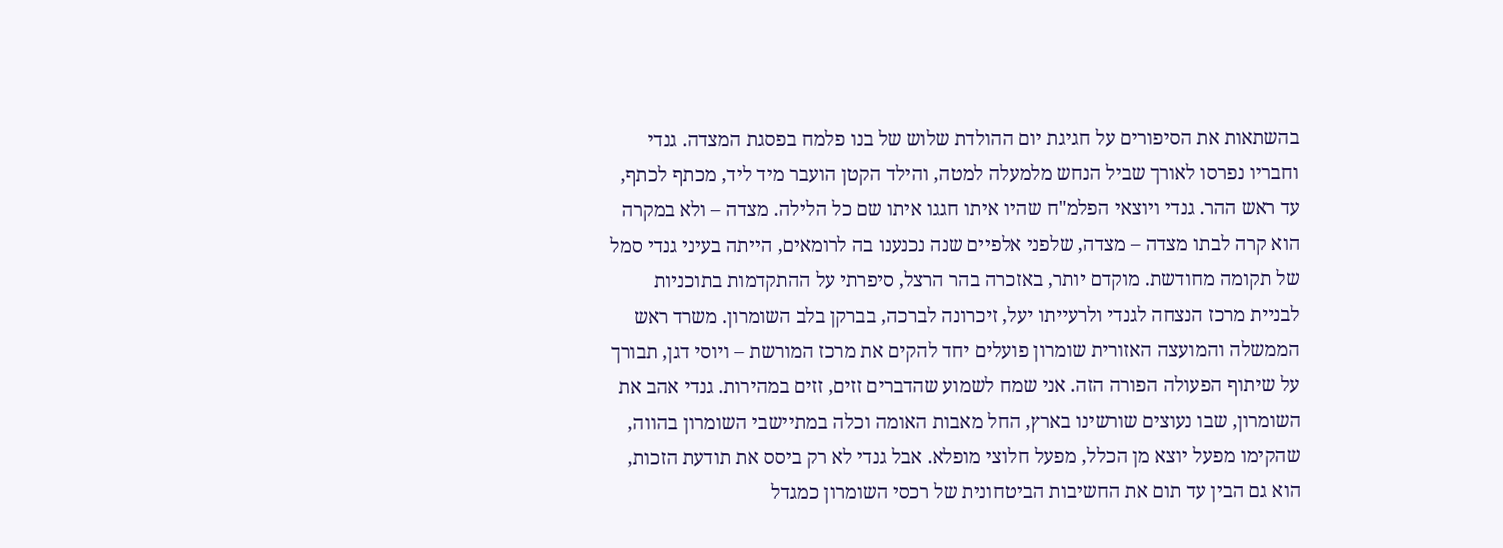בהשתאות את הסיפורים על חגיגת יום ההולדת שלוש של בנו פלמח בפסגת המצדה. גנדי וחבריו נפרסו לאורך שביל הנחש מלמעלה למטה, והילד הקטן הועבר מיד ליד, מכתף לכתף, עד ראש ההר. גנדי ויוצאי הפלמ"ח שהיו איתו חגגו איתו שם כל הלילה. מצדה – ולא במקרה הוא קרה לבתו מצדה – מצדה, שלפני אלפיים שנה נכנענו בה לרומאים, הייתה בעיני גנדי סמל של תקומה מחודשת. מוקדם יותר, באזכרה בהר הרצל, סיפרתי על ההתקדמות בתוכניות לבניית מרכז הנצחה לגנדי ולרעייתו יעל, זיכרונה לברכה, בברקן בלב השומרון. משרד ראש הממשלה והמועצה האזורית שומרון פועלים יחד להקים את מרכז המורשת – ויוסי דגן, תבורך על שיתוף הפעולה הפורה הזה. אני שמח לשמוע שהדברים זזים, זזים במהירות. גנדי אהב את השומרון, שבו נעוצים שורשינו בארץ, החל מאבות האומה וכלה במתיישבי השומרון בהווה, שהקימו מפעל יוצא מן הכלל, מפעל חלוצי מופלא. אבל גנדי לא רק ביסס את תודעת הזכות, הוא גם הבין עד תום את החשיבות הביטחונית של רכסי השומרון כמגדל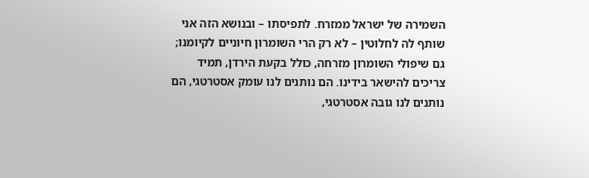השמירה של ישראל ממזרח. לתפיסתו – ובנושא הזה אני שותף לה לחלוטין – לא רק הרי השומרון חיוניים לקיומנו; גם שיפולי השומרון מזרחה, כולל בקעת הירדן, תמיד צריכים להישאר בידינו. הם נותנים לנו עומק אסטרטגי, הם נותנים לנו גובה אסטרטגי,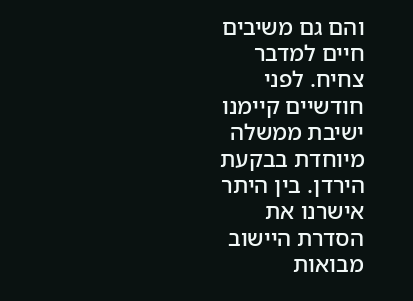והם גם משיבים חיים למדבר צחיח. לפני חודשיים קיימנו ישיבת ממשלה מיוחדת בבקעת הירדן. בין היתר אישרנו את הסדרת היישוב מבואות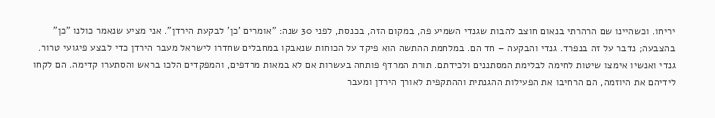יריחו. וכשהיינו שם הרהרתי בנאום חוצב להבות שגנדי השמיע פה, במקום הזה, בכנסת, לפני 30 שנה: "אומרים 'כן' לבקעת הירדן". אני מציע שנאמר כולנו "כן" בהצבעה; נדבר על זה בנפרד. גנדי והבקעה – חד הם. במלחמת ההתשה הוא פיקד על הכוחות שנאבקו במחבלים שחדרו לישראל מעבר הירדן כדי לבצע פיגועי טרור. גנדי ואנשיו אימצו שיטות לחימה לבלימת המסתננים ולכידתם. תורת המרדף פותחה בעשרות אם לא במאות מרדפים, והמפקדים הלכו בראש והסתערו קדימה. הם לקחו לידיהם את היוזמה, הם הרחיבו את הפעילות ההגנתית וההתקפית לאורך הירדן ומעבר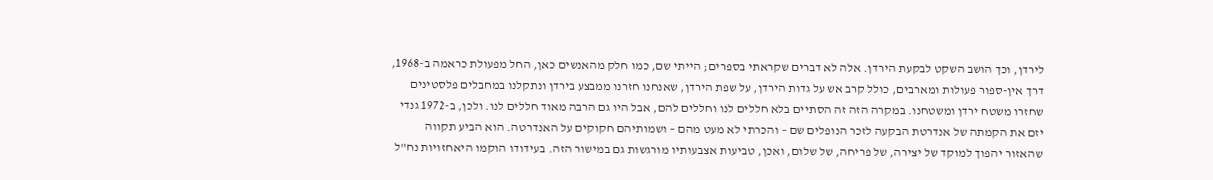לירדן, וכך הושב השקט לבקעת הירדן. אלה לא דברים שקראתי בספרים; הייתי שם, כמו חלק מהאנשים כאן, החל מפעולת כראמה ב-1968, דרך אין-ספור פעולות ומארבים, כולל קרב אש על גדות הירדן, על שפת הירדן, שאנחנו חזרנו ממבצע בירדן ונתקלנו במחבלים פלסטינים שחזרו משטח ירדן ומשטחנו. במקרה הזה זה הסתיים בלא חללים לנו וחללים להם, אבל היו גם הרבה מאוד חללים לנו. ולכן, ב-1972 גנדי יזם את הקמתה של אנדרטת הבקעה לזכר הנופלים שם – והכרתי לא מעט מהם – ושמותיהם חקוקים על האנדרטה. הוא הביע תקווה שהאזור יהפוך למוקד של יצירה, של פריחה, של שלום, ואכן, טביעות אצבעותיו מורגשות גם במישור הזה. בעידודו הוקמו היאחזויות נח"ל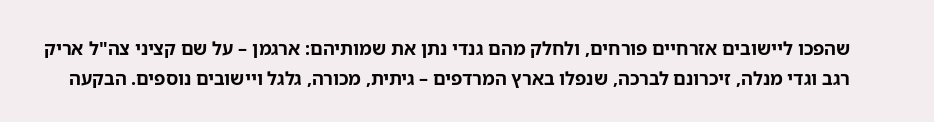שהפכו ליישובים אזרחיים פורחים, ולחלק מהם גנדי נתן את שמותיהם: ארגמן – על שם קציני צה"ל אריק רגב וגדי מנלה, זיכרונם לברכה, שנפלו בארץ המרדפים – גיתית, מכורה, גלגל ויישובים נוספים. הבקעה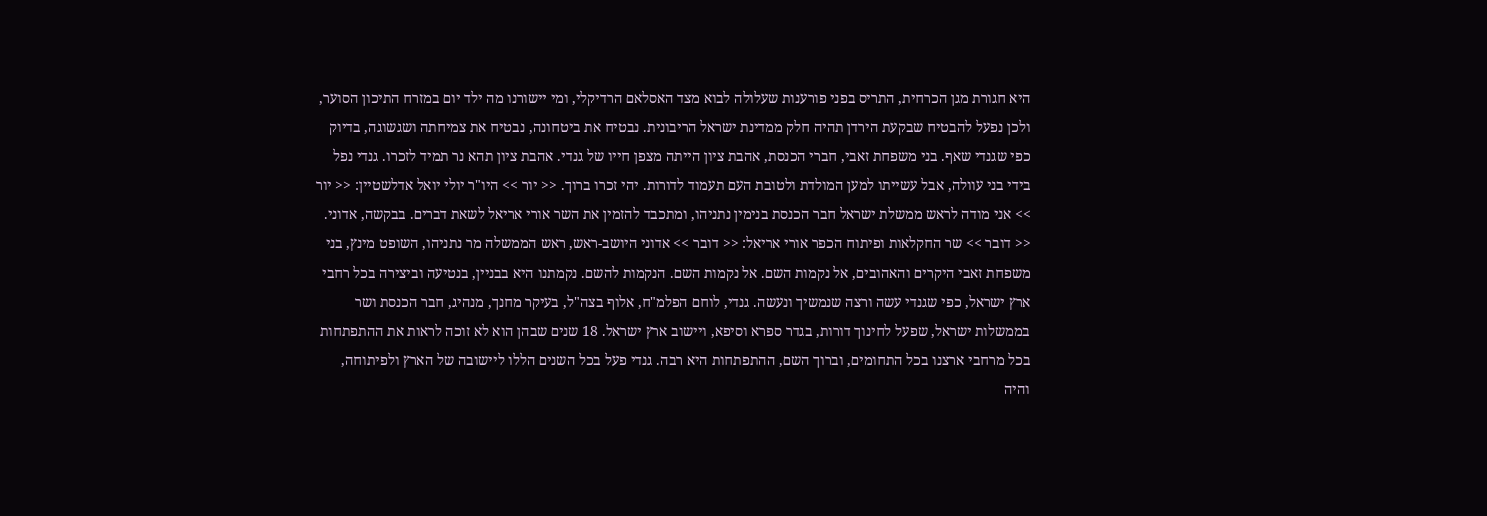היא חגורת מגן הכרחית, התריס בפני פורענות שעלולה לבוא מצד האסלאם הרדיקלי, ומי יישורנו מה ילד יום במזרח התיכון הסוער, ולכן נפעל להבטיח שבקעת הירדן תהיה חלק ממדינת ישראל הריבונית. נבטיח את ביטחונה, נבטיח את צמיחתה ושגשוגה, בדיוק כפי שגנדי שאף. בני משפחת זאבי, חברי הכנסת, אהבת ציון הייתה מצפן חייו של גנדי. אהבת ציון תהא נר תמיד לזכרו. גנדי נפל בידי בני עוולה, אבל עשייתו למען המולדת ולטובת העם תעמוד לדורות. יהי זכרו ברוך. << יור >> היו"ר יולי יואל אדלשטיין: << יור >> אני מודה לראש ממשלת ישראל חבר הכנסת בנימין נתניהו, ומתכבד להזמין את השר אורי אריאל לשאת דברים. בבקשה, אדוני. << דובר >> שר החקלאות ופיתוח הכפר אורי אריאל: << דובר >> אדוני היושב-ראש, ראש הממשלה מר נתניהו, השופט מינץ, בני משפחת זאבי היקרים והאהובים, אל נקמות השם. אל נקמות השם. הנקמות להשם. נקמתנו היא בבניין, בנטיעה וביצירה בכל רחבי ארץ ישראל, כפי שגנדי עשה ורצה שנמשיך ונעשה. גנדי, לוחם הפלמ"ח, אלוף בצה"ל, בעיקר מחנך, מנהיג, חבר הכנסת ושר בממשלות ישראל, שפעל לחינוך דורות, בגדר ספרא וסיפא, ויישוב ארץ ישראל. 18 שנים שבהן הוא לא זוכה לראות את ההתפתחות בכל מרחבי ארצנו בכל התחומים, וברוך השם, ההתפתחות היא רבה. גנדי פעל בכל השנים הללו ליישובה של הארץ ולפיתוחה, והיה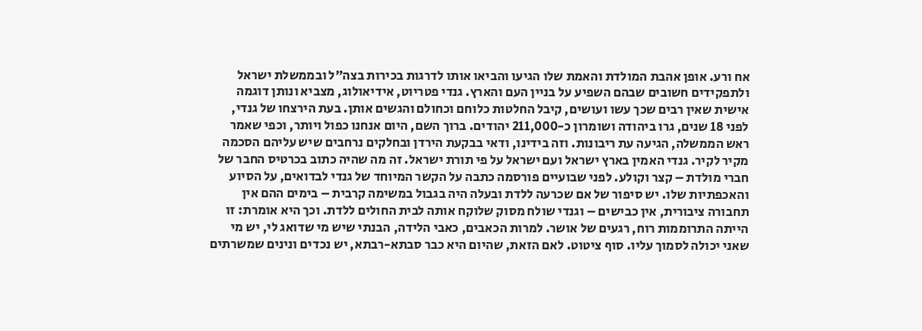אח ורע. אופן אהבת המולדת והאמת שלו הגיעו והביאו אותו לדרגות בכירות בצה"ל ובממשלת ישראל ולתפקידים חשובים שבהם השפיע על בניין העם והארץ. גנדי פטריוט, אידיאולוג, מצביא ונותן דוגמה אישית שאין רבים שכך עשו ועושים, קיבל החלטות כלוחם וכחולם והגשים אותן. בעת הירצחו של גנדי, לפני 18 שנים, גרו ביהודה ושומרון כ-211,000 יהודים. ברוך השם, היום אנחנו כפול ויותר, וכפי שאמר ראש הממשלה, הגיעה עת ריבונות. וזה בידינו, ודאי בבקעת הירדן ובחלקים נרחבים שיש עליהם הסכמה מקיר לקיר. גנדי האמין בארץ ישראל ועם ישראל על פי תורת ישראל. זה מה שהיה כתוב בכרטיס החבר של חברי מולדת – קצר וקולע. לפני שבועיים פורסמה כתבה על הקשר המיוחד של גנדי לבדואים, על הסיוע והאכפתיות שלו. יש סיפור של אם שכרעה ללדת ובעלה היה בגבול במשימה קרבית – בימים ההם אין תחבורה ציבורית, אין כבישים – וגנדי שולח מסוק שלוקח אותה לבית החולים ללדת. וכך היא אומרת: זו הייתה התרוממות רוח, רגעים של אושר. למרות הכאבים, כאבי הלידה, הבנתי שיש מי שדואג לי, יש מי שאני יכולה לסמוך עליו. סוף ציטוט. לאם הזאת, שהיום היא כבר סבתא-רבתא, יש נכדים ונינים שמשרתים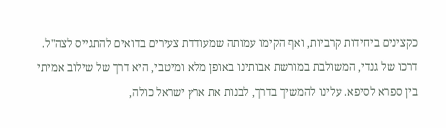כקצינים ביחידות קרביות, ואף הקימו עמותה שמעודדת צעירים בדואים להתגייס לצה"ל. דרכו של גנדי, המשולבת במורשת אבותינו באופן מלא ומיטבי, היא דרך של שילוב אמיתי בין ספרא לסיפא. עלינו להמשיך בדרך, לבנות את ארץ ישראל כולה,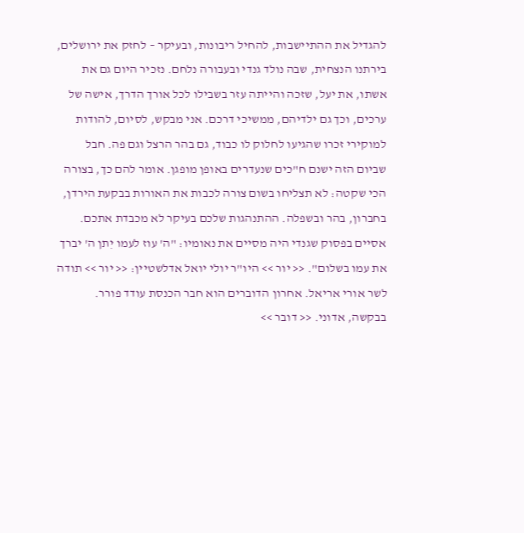להגדיל את ההתיישבות, להחיל ריבונות, ובעיקר – לחזק את ירושלים, בירתנו הנצחית, שבה נולד גנדי ובעבורה נלחם. נזכיר היום גם את אשתו, את יעל, שזכה והייתה עזר בשבילו לכל אורך הדרך, אישה של ערכים, וכך גם ילדיהם, ממשיכי דרכם. אני מבקש, לסיום, להודות למוקירי זכרו שהגיעו לחלוק לו כבוד, גם בהר הרצל וגם פה. חבל שביום הזה ישנם ח"כים שנעדרים באופן מופגן. אומר להם כך, בצורה הכי שקטה: לא תצליחו בשום צורה לכבות את האורות בבקעת הירדן, בחברון, בהר ובשפלה. ההתנהגות שלכם בעיקר לא מכבדת אתכם. אסיים בפסוק שגנדי היה מסיים את נאומיו: "ה' עוז לעמו יִתן ה' יברך את עמו בשלום". << יור >> היו"ר יולי יואל אדלשטיין: << יור >> תודה לשר אורי אריאל. אחרון הדוברים הוא חבר הכנסת עודד פורר. בבקשה, אדוני. << דובר >>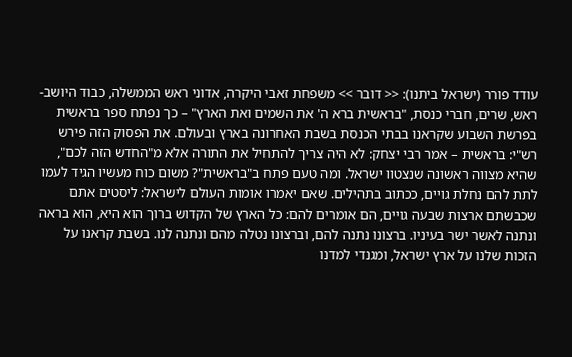עודד פורר (ישראל ביתנו): << דובר >> משפחת זאבי היקרה, אדוני ראש הממשלה, כבוד היושב-ראש, שרים, חברי כנסת, "בראשית ברא ה' את השמים ואת הארץ" – כך נפתח ספר בראשית בפרשת השבוע שקראנו בבתי הכנסת בשבת האחרונה בארץ ובעולם. את הפסוק הזה פירש רש"י: בראשית – אמר רבי יצחק: לא היה צריך להתחיל את התורה אלא מ"החֹדש הזה לכם", שהיא מצווה ראשונה שנצטוו ישראל. ומה טעם פתח ב"בראשית"? משום כוח מעשיו הגיד לעמו לתת להם נחלת גויים, ככתוב בתהילים. שאם יאמרו אומות העולם לישראל: ליסטים אתם שכבשתם ארצות שבעה גויים, הם אומרים להם: כל הארץ של הקדוש ברוך הוא היא, הוא בראה ונתנה לאשר ישר בעיניו. ברצונו נתנה להם, וברצונו נטלה מהם ונתנה לנו. בשבת קראנו על הזכות שלנו על ארץ ישראל, ומגנדי למדנו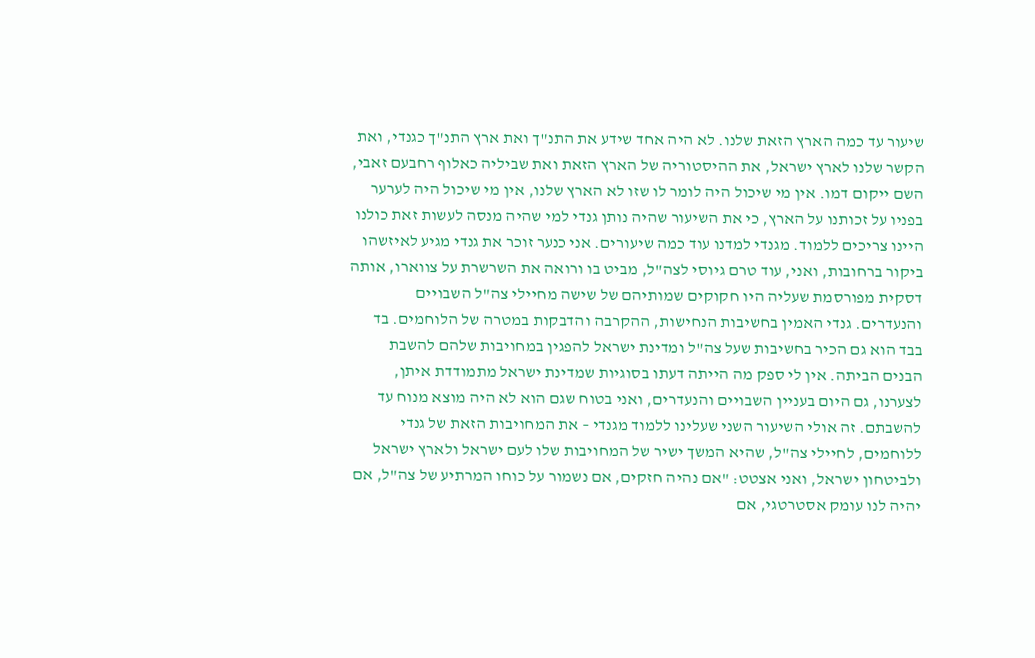שיעור עד כמה הארץ הזאת שלנו. לא היה אחד שידע את התנ"ך ואת ארץ התנ"ך כגנדי, ואת הקשר שלנו לארץ ישראל, את ההיסטוריה של הארץ הזאת ואת שביליה כאלוף רחבעם זאבי, השם ייקום דמו. אין מי שיכול היה לומר לו שזו לא הארץ שלנו, אין מי שיכול היה לערער בפניו על זכותנו על הארץ, כי את השיעור שהיה נותן גנדי למי שהיה מנסה לעשות זאת כולנו היינו צריכים ללמוד. מגנדי למדנו עוד כמה שיעורים. אני כנער זוכר את גנדי מגיע לאיזשהו ביקור ברחובות, ואני, עוד טרם גיוסי לצה"ל, מביט בו ורואה את השרשרת על צווארו, אותה דסקית מפורסמת שעליה היו חקוקים שמותיהם של שישה מחיילי צה"ל השבויים והנעדרים. גנדי האמין בחשיבות הנחישות, ההקרבה והדבקות במטרה של הלוחמים. בד בבד הוא גם הכיר בחשיבות שעל צה"ל ומדינת ישראל להפגין במחויבות שלהם להשבת הבנים הביתה. אין לי ספק מה הייתה דעתו בסוגיות שמדינת ישראל מתמודדת איתן, לצערנו, גם היום בעניין השבויים והנעדרים, ואני בטוח שגם הוא לא היה מוצא מנוח עד להשבתם. זה אולי השיעור השני שעלינו ללמוד מגנדי – את המחויבות הזאת של גנדי ללוחמים, לחיילי צה"ל, שהיא המשך ישיר של המחויבות שלו לעם ישראל ולארץ ישראל ולביטחון ישראל, ואני אצטט: "אם נהיה חזקים, אם נשמור על כוחו המרתיע של צה"ל, אם יהיה לנו עומק אסטרטגי, אם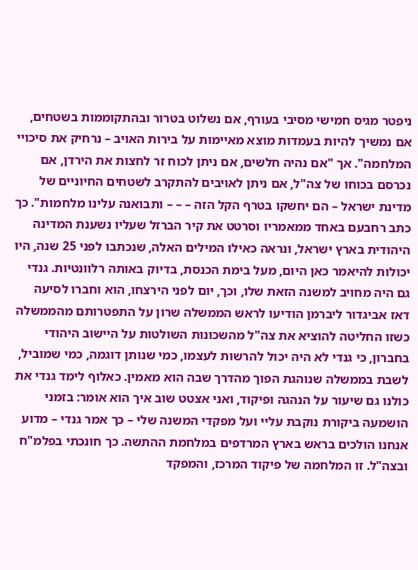ניפטר מגיס חמישי מסיבי בעורף, אם נשלוט בטרור ובהתקוממות בשטחים, אם נמשיך להיות בעמדות מוצא מאיימות על בירות האויב – נרחיק את סיכויי המלחמה". אך "אם נהיה חלשים, אם ניתן לכוח זר לחצות את הירדן, אם נכרסם בכוחו של צה"ל, אם ניתן לאויבים להתקרב לשטחים החיוניים של מדינת ישראל – הם יחשקו בטרף הקל הזה – – – ותבואנה עלינו מלחמות". כך כתב רחבעם באחד ממאמריו וסרטט את קיר הברזל שעליו נשענת המדינה היהודית בארץ ישראל, ונראה כאילו המילים האלה, שנכתבו לפני 25 שנה, היו יכולות להיאמר כאן היום, מעל בימת הכנסת, בדיוק באותה רלוונטיות. גנדי גם היה מחויב למשנה הזאת שלו, וכך, יום לפני הירצחו, הוא וחברו לסיעה דאז אביגדור ליברמן הודיעו לראש הממשלה שרון על התפטרותם מהממשלה כשזו החליטה להוציא את צה"ל מהשכונות השולטות על היישוב היהודי בחברון, כי גנדי לא היה יכול להרשות לעצמו, כמי שנותן דוגמה, כמי שמוביל, לשבת בממשלה שנוהגת הפוך מהדרך שבה הוא מאמין. כאלוף לימד גנדי את כולנו גם שיעור על הנהגה ופיקוד, ואני אצטט שוב איך הוא אומר: בזמני הושמעה ביקורת נוקבת עליי ועל מפקדי המשנה שלי – כך אמר גנדי – מדוע אנחנו הולכים בראש בארץ המרדפים במלחמת ההתשה. כך חונכתי בפלמ"ח ובצה"ל. זו המלחמה של פיקוד המרכז, והמפקד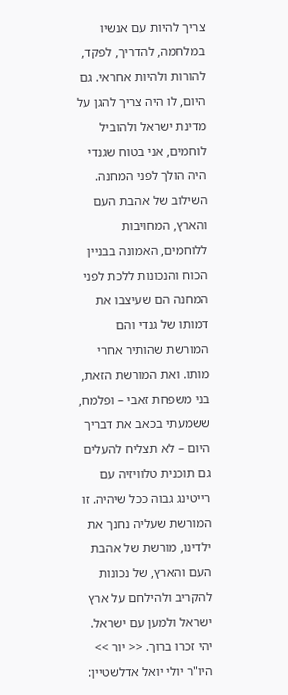צריך להיות עם אנשיו במלחמה, להדריך, לפקד, להורות ולהיות אחראי. גם היום, לו היה צריך להגן על מדינת ישראל ולהוביל לוחמים, אני בטוח שגנדי היה הולך לפני המחנה. השילוב של אהבת העם והארץ, המחויבות ללוחמים, האמונה בבניין הכוח והנכונות ללכת לפני המחנה הם שעיצבו את דמותו של גנדי והם המורשת שהותיר אחרי מותו. ואת המורשת הזאת, בני משפחת זאבי – ופלמח, ששמעתי בכאב את דבריך היום – לא תצליח להעלים גם תוכנית טלוויזיה עם רייטינג גבוה ככל שיהיה. זו המורשת שעליה נחנך את ילדינו, מורשת של אהבת העם והארץ, של נכונות להקריב ולהילחם על ארץ ישראל ולמען עם ישראל. יהי זכרו ברוך. << יור >> היו"ר יולי יואל אדלשטיין: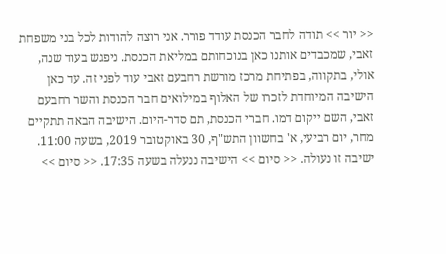<< יור >> תודה לחבר הכנסת עודד פורר. אני רוצה להודות לכל בני משפחת זאבי, שמכבדים אותנו כאן בנוכחותם במליאת הכנסת. ניפגש בעוד שנה, אולי, בתקווה, בפתיחת מרכז מורשת רחבעם זאבי עוד לפני זה. עד כאן הישיבה המיוחדת לזכרו של האלוף במילואים חבר הכנסת והשר רחבעם זאבי, השם ייקום דמו. חברי הכנסת, תם סדר-היום. הישיבה הבאה תתקיים מחר, יום רביעי, א' בחשוון התש"ף, 30 באוקטובר 2019, בשעה 11:00. ישיבה זו נעולה. << סיום >> הישיבה ננעלה בשעה 17:35. << סיום >>